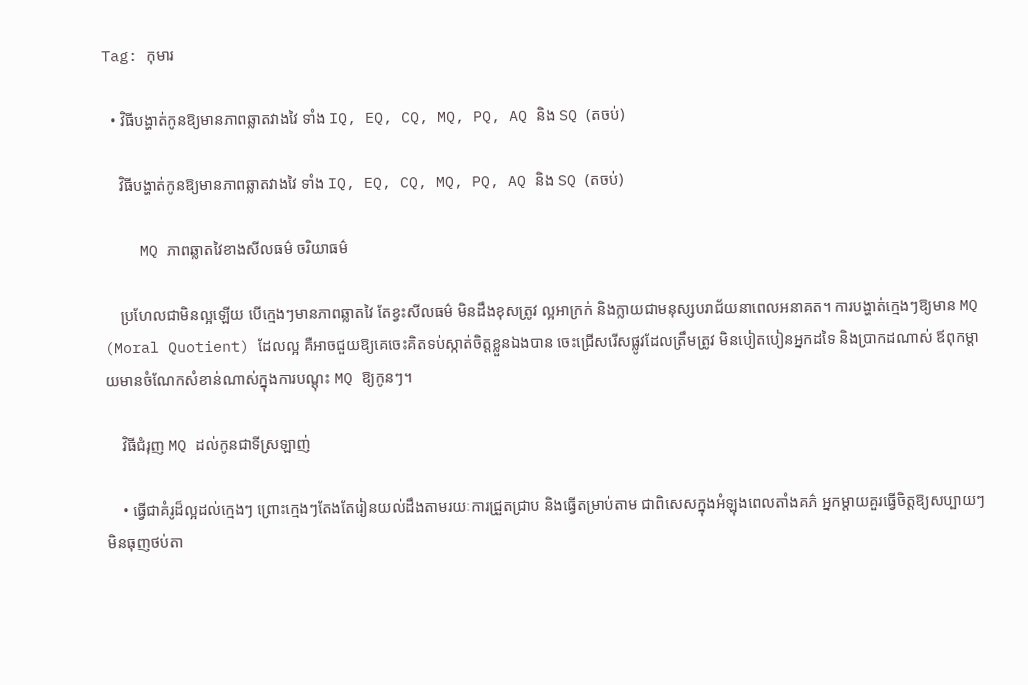Tag: កុមារ

  • វិធីបង្ហាត់កូនឱ្យមានភាពឆ្លាតវាងវៃ ទាំង IQ, EQ, CQ, MQ, PQ, AQ និង SQ (តចប់)

    វិធីបង្ហាត់កូនឱ្យមានភាពឆ្លាតវាងវៃ ទាំង IQ, EQ, CQ, MQ, PQ, AQ និង SQ (តចប់)

    MQ ភាពឆ្លាតវៃខាងសីលធម៌ ចរិយាធម៌

    ប្រហែលជាមិនល្អឡើយ បើក្មេងៗមានភាពឆ្លាតវៃ តែខ្វះសីលធម៌ មិនដឹងខុសត្រូវ ល្អអាក្រក់ និងក្លាយជាមនុស្សបរាជ័យនាពេលអនាគត។ ការបង្ហាត់ក្មេងៗឱ្យមាន MQ (Moral Quotient) ដែលល្អ គឺអាចជួយឱ្យគេចេះគិតទប់ស្កាត់ចិត្តខ្លួនឯងបាន ចេះជ្រើសរើសផ្លូវដែលត្រឹមត្រូវ មិនបៀតបៀនអ្នកដទៃ និងប្រាកដណាស់ ឪពុកម្ដាយមានចំណែកសំខាន់ណាស់ក្នុងការបណ្ដុះ MQ ឱ្យកូនៗ។

    វិធីជំរុញ MQ ដល់កូនជាទីស្រឡាញ់

    • ធ្វើជាគំរូដ៏ល្អដល់ក្មេងៗ ព្រោះក្មេងៗតែងតែរៀនយល់ដឹងតាមរយៈការជ្រួតជ្រាប និងធ្វើតម្រាប់តាម ជាពិសេសក្នុងអំឡុងពេលតាំងគភ៌ អ្នកម្ដាយគួរធ្វើចិត្តឱ្យសប្បាយៗ មិនធុញថប់តា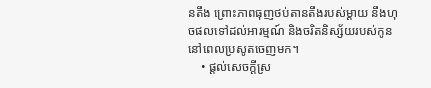នតឹង ព្រោះភាពធុញថប់តានតឹងរបស់ម្ដាយ នឹងហុចផលទៅដល់អារម្មណ៍ និងចរិតនិស្ស័យរបស់កូននៅពេលប្រសូតចេញមក។
    • ផ្ដល់សេចក្ដីស្រ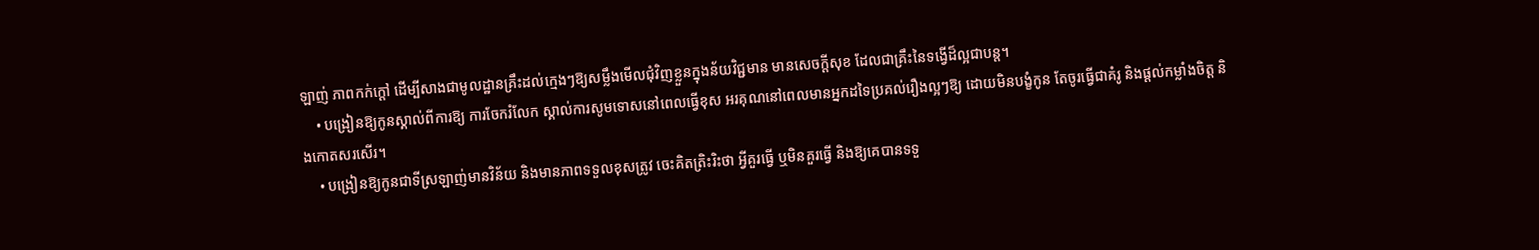ឡាញ់ ភាពកក់ក្ដៅ ដើម្បីសាងជាមូលដ្ឋានគ្រឹះដល់ក្មេងៗឱ្យសម្លឹងមើលជុំវិញខ្លួនក្នុងន័យវិជ្ជមាន មានសេចក្ដីសុខ ដែលជាគ្រឹះនៃទង្វើដ៏ល្អជាបន្ត។
    • បង្រៀនឱ្យកូនស្គាល់ពីការឱ្យ ការចែករំលែក ស្គាល់ការសូមទោសនៅពេលធ្វើខុស អរគុណនៅពេលមានអ្នកដទៃប្រគល់រឿងល្អៗឱ្យ ដោយមិនបង្ខំកូន តែចូរធ្វើជាគំរូ និងផ្ដល់កម្លាំងចិត្ត និងកោតសរសើរ។
    • បង្រៀនឱ្យកូនជាទីស្រឡាញ់មានវិន័យ និងមានភាពទទួលខុសត្រូវ ចេះគិតត្រិះរិះថា អ្វីគួរធ្វើ ឬមិនគួរធ្វើ និងឱ្យគេបានទទួ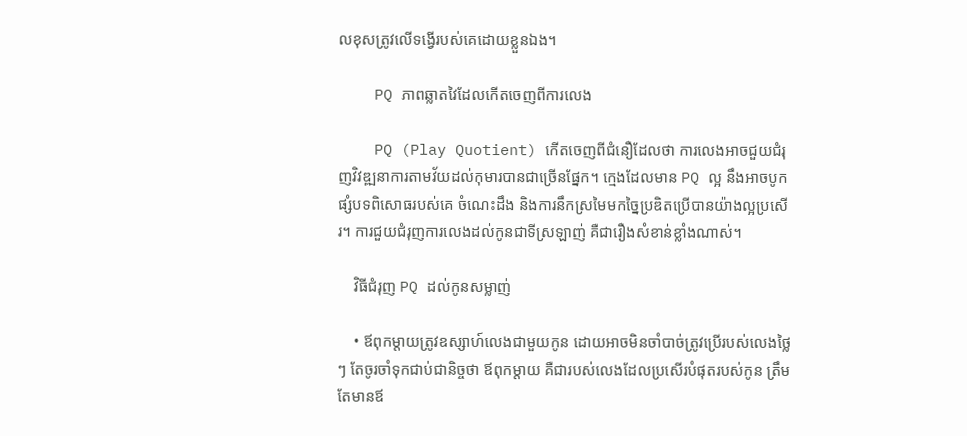លខុសត្រូវលើទង្វើរបស់គេដោយខ្លួនឯង។

    PQ ភាពឆ្លាតវៃដែលកើតចេញពីការលេង

    PQ (Play Quotient) កើតចេញពីជំនឿដែលថា ការលេងអាចជួយជំរុញវិវឌ្ឍនាការតាមវ័យដល់កុមារបានជាច្រើនផ្នែក។ ក្មេងដែលមាន PQ ល្អ នឹងអាចបូកផ្សំបទពិសោធរបស់គេ ចំណេះដឹង និងការនឹកស្រមៃមកច្នៃប្រឌិតប្រើបានយ៉ាងល្អប្រសើរ។ ការជួយជំរុញការលេងដល់កូនជាទីស្រឡាញ់ គឺជារឿងសំខាន់ខ្លាំងណាស់។

    វិធីជំរុញ PQ ដល់កូនសម្លាញ់

    • ឪពុកម្ដាយត្រូវឧស្សាហ៍លេងជាមួយកូន ដោយអាចមិនចាំបាច់ត្រូវប្រើរបស់លេងថ្លៃៗ តែចូរចាំទុកជាប់ជានិច្ចថា ឪពុកម្ដាយ គឺជារបស់លេងដែលប្រសើរបំផុតរបស់កូន ត្រឹមតែមានឪ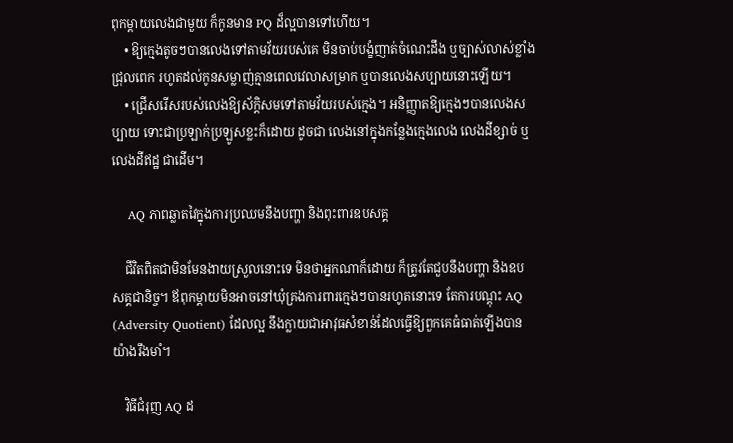ពុកម្ដាយលេងជាមួយ ក៏កូនមាន PQ ដ៏ល្អបានទៅហើយ។
    • ឱ្យក្មេងតូចៗបានលេងទៅតាមវ័យរបស់គេ មិនចាប់បង្ខំញាត់ចំណេះដឹង ឬច្បាស់លាស់ខ្លាំងជ្រុលពេក រហូតដល់កូនសម្លាញ់គ្មានពេលវេលាសម្រាក ឬបានលេងសប្បាយនោះឡើយ។
    • ជ្រើសរើសរបស់លេងឱ្យស័ក្តិសមទៅតាមវ័យរបស់ក្មេង។ អនិញ្ញាតឱ្យក្មេងៗបានលេងសប្បាយ ទោះជាប្រឡាក់ប្រឡូសខ្លះក៏ដោយ ដូចជា លេងនៅក្នុងកន្លែងក្មេងលេង លេងដីខ្សាច់ ឬលេងដីឥដ្ឋ ជាដើម។

    AQ ភាពឆ្លាតវៃក្នុងការប្រឈមនឹងបញ្ហា និងពុះពារឧបសគ្គ

    ជីវិតពិតជាមិនមែនងាយស្រួលនោះទេ មិនថាអ្នកណាក៏ដោយ ក៏ត្រូវតែជួបនឹងបញ្ហា និងឧបសគ្គជានិច្ច។ ឪពុកម្ដាយមិនអាចនៅឃុំគ្រងការពារក្មេងៗបានរហូតនោះទេ តែការបណ្ដុះ AQ (Adversity Quotient) ដែលល្អ នឹងក្លាយជាអាវុធសំខាន់ដែលធ្វើឱ្យពួកគេធំធាត់ឡើងបានយ៉ាងរឹងមាំ។

    វិធីជំរុញ AQ ដ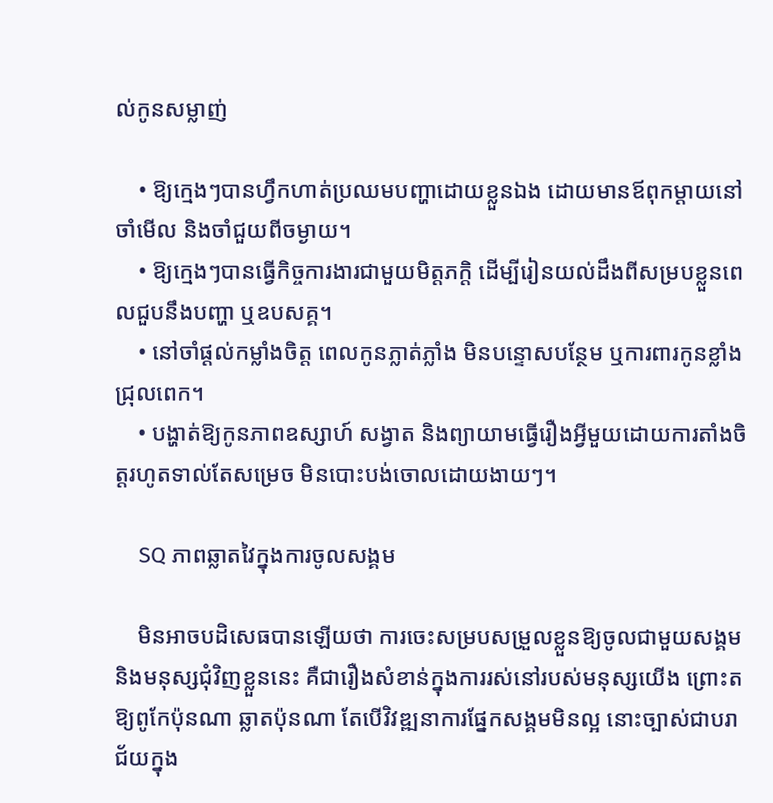ល់កូនសម្លាញ់

    • ឱ្យក្មេងៗបានហ្វឹកហាត់ប្រឈមបញ្ហាដោយខ្លួនឯង ដោយមានឪពុកម្ដាយនៅចាំមើល និងចាំជួយពីចម្ងាយ។
    • ឱ្យក្មេងៗបានធ្វើកិច្ចការងារជាមួយមិត្តភក្តិ ដើម្បីរៀនយល់ដឹងពីសម្របខ្លួនពេលជួបនឹងបញ្ហា ឬឧបសគ្គ។
    • នៅចាំផ្ដល់កម្លាំងចិត្ត ពេលកូនភ្លាត់ភ្លាំង មិនបន្ទោសបន្ថែម ឬការពារកូនខ្លាំងជ្រុលពេក។
    • បង្ហាត់ឱ្យកូនភាពឧស្សាហ៍ សង្វាត និងព្យាយាមធ្វើរឿងអ្វីមួយដោយការតាំងចិត្តរហូតទាល់តែសម្រេច មិនបោះបង់ចោលដោយងាយៗ។

    SQ ភាពឆ្លាតវៃក្នុងការចូលសង្គម

    មិនអាចបដិសេធបានឡើយថា ការចេះសម្របសម្រួលខ្លួនឱ្យចូលជាមួយសង្គម និងមនុស្សជុំវិញខ្លួននេះ គឺជារឿងសំខាន់ក្នុងការរស់នៅរបស់មនុស្សយើង ព្រោះតឱ្យពូកែប៉ុនណា ឆ្លាតប៉ុនណា តែបើវិវឌ្ឍនាការផ្នែកសង្គមមិនល្អ នោះច្បាស់ជាបរាជ័យក្នុង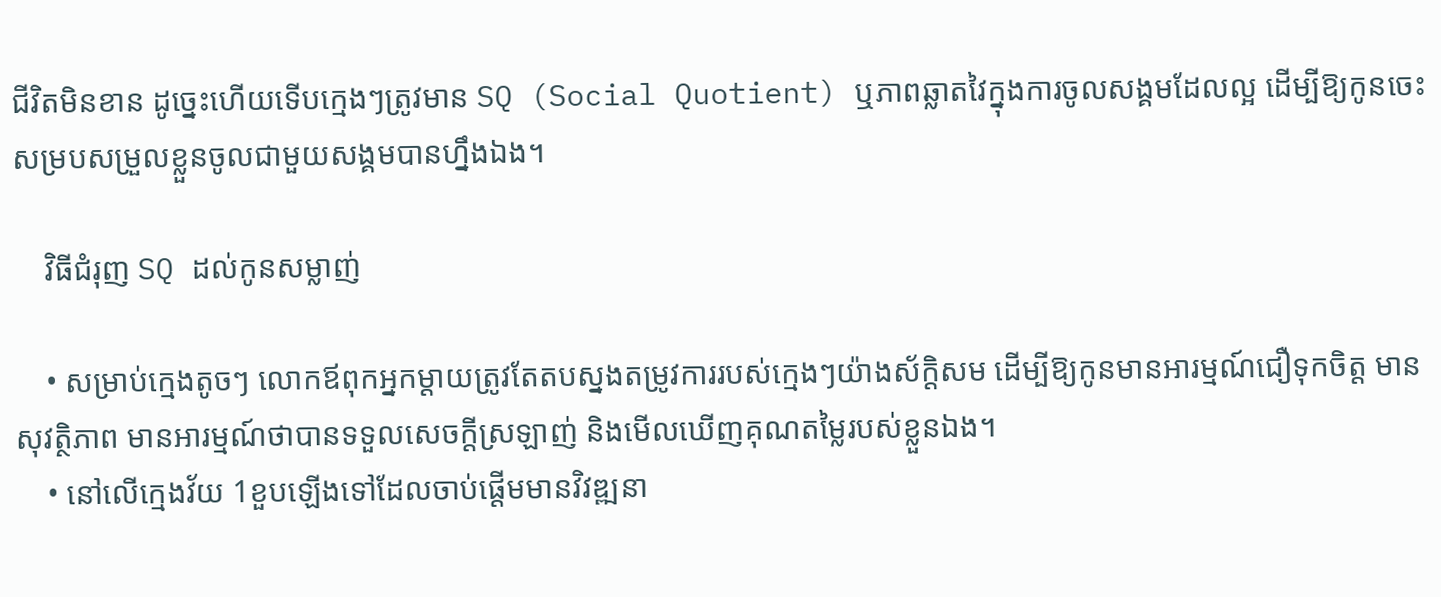ជីវិតមិនខាន ដូច្នេះហើយទើបក្មេងៗត្រូវមាន SQ (Social Quotient) ឬភាពឆ្លាតវៃក្នុងការចូលសង្គមដែលល្អ ដើម្បីឱ្យកូនចេះសម្របសម្រួលខ្លួនចូលជាមួយសង្គមបានហ្នឹងឯង។

    វិធីជំរុញ SQ ដល់កូនសម្លាញ់

    • សម្រាប់ក្មេងតូចៗ លោកឪពុកអ្នកម្ដាយត្រូវតែតបស្នងតម្រូវការរបស់ក្មេងៗយ៉ាងស័ក្តិសម ដើម្បីឱ្យកូនមានអារម្មណ៍ជឿទុកចិត្ត មានសុវត្ថិភាព មានអារម្មណ៍ថាបានទទួលសេចក្ដីស្រឡាញ់ និងមើលឃើញគុណតម្លៃរបស់ខ្លួនឯង។
    • នៅលើក្មេងវ័យ 1ខួបឡើងទៅដែលចាប់ផ្ដើមមានវិវឌ្ឍនា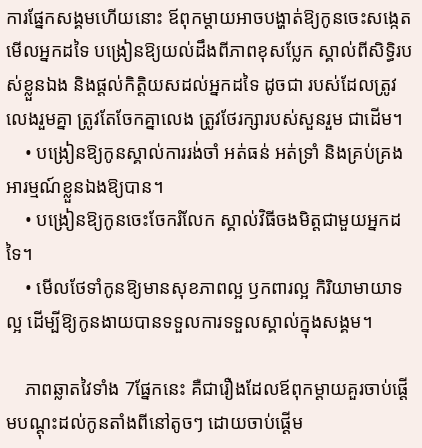ការផ្នែកសង្គមហើយនោះ ឪពុកម្ដាយអាចបង្ហាត់ឱ្យកូនចេះសង្កេតមើលអ្នកដទៃ បង្រៀនឱ្យយល់ដឹងពីភាពខុសប្លែក ស្គាល់ពីសិទ្ធិរបស់ខ្លួនឯង និងផ្ដល់កិត្តិយសដល់អ្នកដទៃ ដូចជា របស់ដែលត្រូវលេងរួមគ្នា ត្រូវតែចែកគ្នាលេង ត្រូវថែរក្សារបស់សួនរួម ជាដើម។
    • បង្រៀនឱ្យកូនស្គាល់ការរង់ចាំ អត់ធន់ អត់ទ្រាំ និងគ្រប់គ្រងអារម្មណ៍ខ្លួនឯងឱ្យបាន។
    • បង្រៀនឱ្យកូនចេះចែករំលែក ស្គាល់វិធីចងមិត្តជាមួយអ្នកដទៃ។
    • មើលថែទាំកូនឱ្យមានសុខភាពល្អ ឫកពារល្អ កិរិយាមាយាទល្អ ដើម្បីឱ្យកូនងាយបានទទួលការទទួលស្គាល់ក្នុងសង្គម។

    ភាពឆ្លាតវៃទាំង 7ផ្នែកនេះ គឺជារឿងដែលឪពុកម្ដាយគួរចាប់ផ្ដើមបណ្ដុះដល់កូនតាំងពីនៅតូចៗ ដោយចាប់ផ្ដើម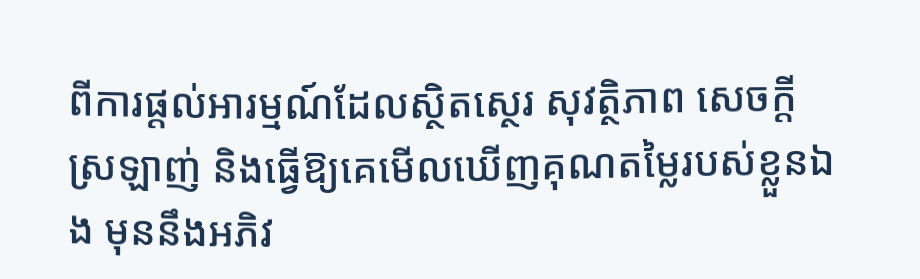ពីការផ្ដល់អារម្មណ៍ដែលស្ថិតស្ថេរ សុវត្ថិភាព សេចក្ដីស្រឡាញ់ និងធ្វើឱ្យគេមើលឃើញគុណតម្លៃរបស់ខ្លួនឯង មុននឹងអភិវ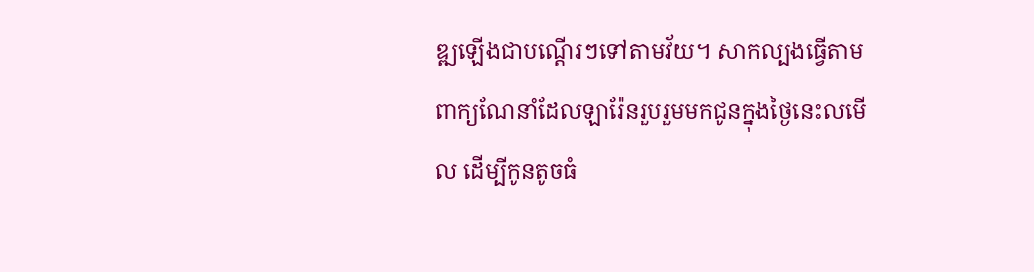ឌ្ឍឡើងជាបណ្ដើរៗទៅតាមវ័យ។ សាកល្បងធ្វើតាមពាក្យណែនាំដែលឡារ៉ែនរួបរួមមកជូនក្នុងថ្ងៃនេះលមើល ដើម្បីកូនតូចធំ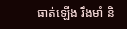ធាត់ឡើង រឹងមាំ និ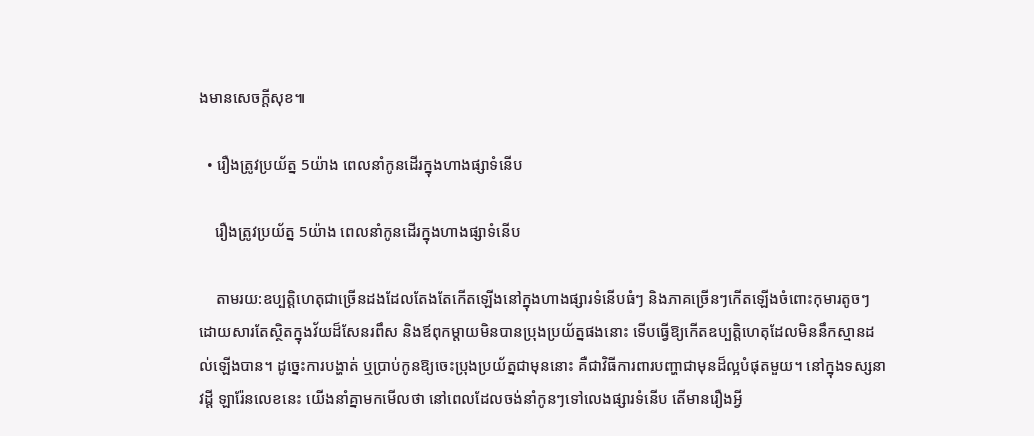ងមានសេចក្ដីសុខ៕

  • រឿងត្រូវប្រយ័ត្ន 5យ៉ាង ពេលនាំកូនដើរក្នុងហាងផ្សាទំនើប

    រឿងត្រូវប្រយ័ត្ន 5យ៉ាង ពេលនាំកូនដើរក្នុងហាងផ្សាទំនើប

    តាមរយ:ឧប្បត្តិហេតុជាច្រើនដងដែលតែងតែកើតឡើងនៅក្នុងហាងផ្សារទំនើបធំៗ និងភាគច្រើនៗកើតឡើងចំពោះកុមារតូចៗដោយសារតែស្ថិតក្នុងវ័យដ៏សែនរពឹស និងឪពុកម្តាយមិនបានប្រុងប្រយ័ត្នផងនោះ ទើបធ្វើឱ្យកើតឧប្បត្តិហេតុដែលមិននឹកស្មានដល់ឡើងបាន។ ដូច្នេះការបង្ហាត់ ឬប្រាប់កូនឱ្យចេះប្រុងប្រយ័ត្នជាមុននោះ គឺជាវិធីការពារបញ្ហាជាមុនដ៏ល្អបំផុតមួយ។ នៅក្នុងទស្សនាវដ្តី ឡារ៉ែនលេខនេះ យើងនាំគ្នាមកមើលថា នៅពេលដែលចង់នាំកូនៗទៅលេងផ្សារទំនើប តើមានរឿងអ្វី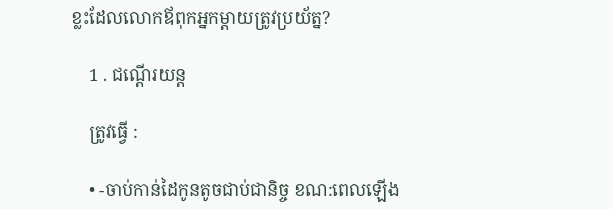ខ្លះដែលលោកឪពុកអ្នកម្តាយត្រូវប្រយ័ត្ន?

    1 . ជណ្តើរយន្ត

    ត្រូវធ្វើ :

    • -ចាប់កាន់ដៃកូនតូចជាប់ជានិច្ច ខណ:ពេលឡើង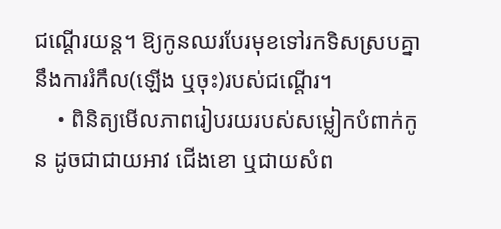ជណ្តើរយន្ត។ ឱ្យកូនឈរបែរមុខទៅរកទិសស្របគ្នានឹងការរំកឹល(ឡើង ឬចុះ)របស់ជណ្តើរ។
    • ពិនិត្យមើលភាពរៀបរយរបស់សម្លៀកបំពាក់កូន ដូចជាជាយអាវ ជើងខោ ឬជាយសំព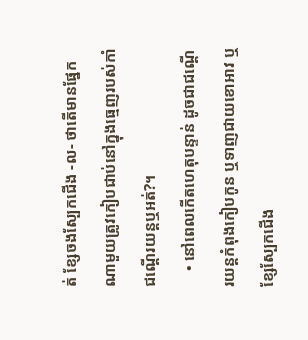ត់ ខ្សែចងស្បែកជើង -ល- ថាតើមានផ្នែកណាមួយត្រូវកៀបជាប់នៅក្នុងធ្មេញរបស់កាំជណ្តើរយន្តឬអត់?។
    • នៅពេលកើតហេតុបន្ទាន់ ដូចជាជណ្តើរយន្តកំពុងកៀបកូន ឬទាញជាយខោអាវ ឬខ្សែស្បែកជើង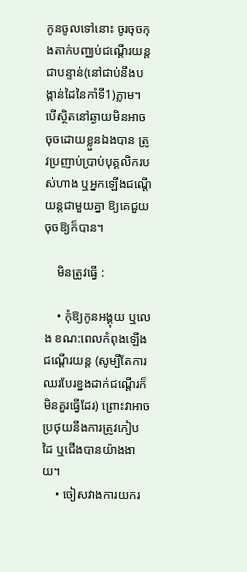កូនចូលទៅនោះ ចូរចុចកុងតាក់បញ្ឈប់ជណ្តើរយន្តជាបន្ទាន់(នៅជាប់នឹងបង្កាន់ដៃនៃកាំទី1)ភ្លាម។ បើស្ថិតនៅឆ្ងាយមិនអាចចុចដោយខ្លួនឯងបាន ត្រូវប្រញាប់ប្រាប់បុគ្គលិករបស់ហាង ឬអ្នកឡើងជណ្តើយន្តជាមួយគ្នា ឱ្យគេជួយចុចឱ្យក៏បាន។

    មិនត្រូវធ្វើ :

    • កុំឱ្យកូនអង្គុយ ឬលេង ខណ:ពេលកំពុងឡើងជណ្តើរយន្ត (សូម្បីតែការឈរបែរខ្នងដាក់ជណ្តើរក៏មិនគួរធ្វើដែរ) ព្រោះវាអាចប្រថុយនឹងការត្រូវកៀបដៃ ឬជើងបានយ៉ាងងាយ។
    • ចៀសវាងការយករ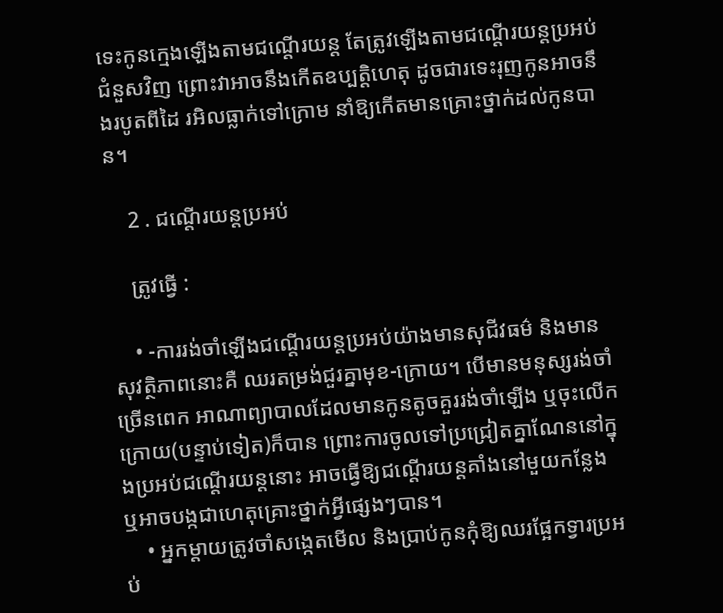ទេះកូនក្មេងឡើងតាមជណ្តើរយន្ត តែត្រូវឡើងតាមជណ្តើរយន្តប្រអប់ជំនួសវិញ ព្រោះវាអាចនឹងកើតឧប្បត្តិហេតុ ដូចជារទេះរុញកូនអាចនឹងរបូតពីដៃ រអិលធ្លាក់ទៅក្រោម នាំឱ្យកើតមានគ្រោះថ្នាក់ដល់កូនបាន។

    2 . ជណ្តើរយន្តប្រអប់

    ត្រូវធ្វើ :

    • -ការរង់ចាំឡើងជណ្តើរយន្តប្រអប់យ៉ាងមានសុជីវធម៌ និងមានសុវត្ថិភាពនោះគឺ ឈរតម្រង់ជួរគ្នាមុខ-ក្រោយ។ បើមានមនុស្សរង់ចាំច្រើនពេក អាណាព្យាបាលដែលមានកូនតូចគួររង់ចាំឡើង ឬចុះលើកក្រោយ(បន្ទាប់ទៀត)ក៏បាន ព្រោះការចូលទៅប្រជ្រៀតគ្នាណែននៅក្នុងប្រអប់ជណ្តើរយន្តនោះ អាចធ្វើឱ្យជណ្តើរយន្តគាំងនៅមួយកន្លែង ឬអាចបង្កជាហេតុគ្រោះថ្នាក់អ្វីផ្សេងៗបាន។
    • អ្នកម្តាយត្រូវចាំសង្កេតមើល និងប្រាប់កូនកុំឱ្យឈរផ្អែកទ្វារប្រអប់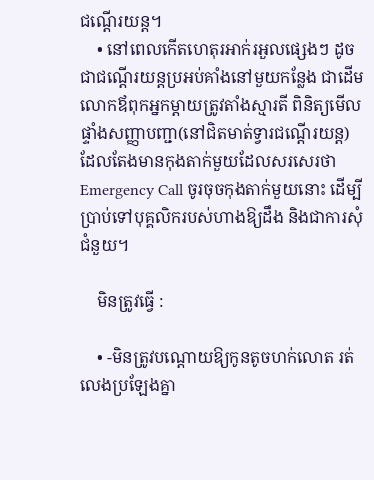ជណ្តើរយន្ត។
    • នៅពេលកើតហេតុរអាក់រអួលផ្សេងៗ ដូចជាជណ្តើរយន្តប្រអប់គាំងនៅមួយកន្លែង ជាដើម លោកឪពុកអ្នកម្តាយត្រូវតាំងស្មារតី ពិនិត្យមើលផ្ទាំងសញ្ញាបញ្ជា(នៅជិតមាត់ទ្វារជណ្តើរយន្ត)ដែលតែងមានកុងតាក់មួយដែលសរសេរថា Emergency Call ចូរចុចកុងតាក់មួយនោះ ដើម្បីប្រាប់ទៅបុគ្គលិករបស់ហាងឱ្យដឹង និងជាការសុំជំនួយ។

    មិនត្រូវធ្វើ :

    • -មិនត្រូវបណ្ដោយឱ្យកូនតូចហក់លោត រត់លេងប្រឡែងគ្នា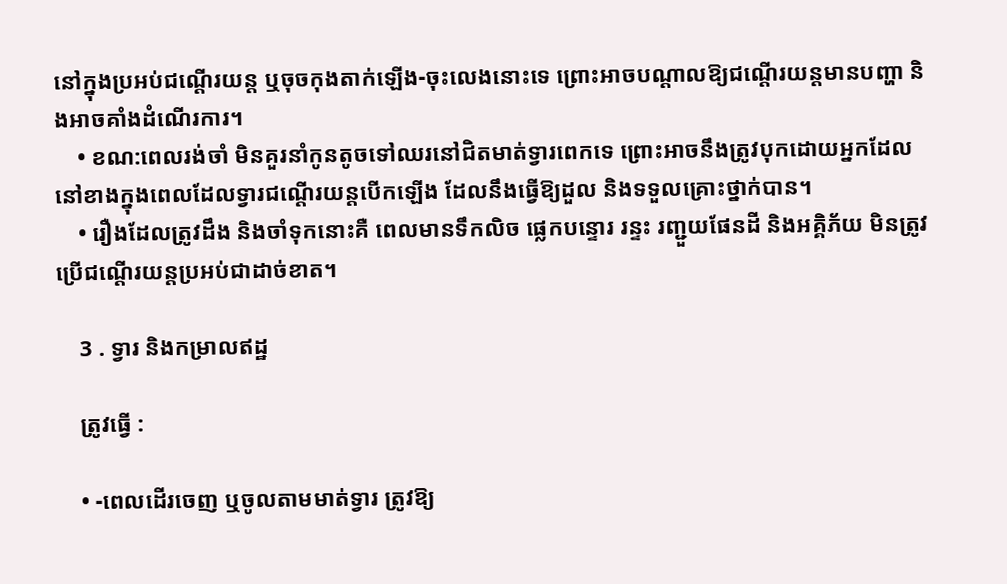នៅក្នុងប្រអប់ជណ្តើរយន្ត ឬចុចកុងតាក់ឡើង-ចុះលេងនោះទេ ព្រោះអាចបណ្ដាលឱ្យជណ្តើរយន្តមានបញ្ហា និងអាចគាំងដំណើរការ។
    • ខណ:ពេលរង់ចាំ មិនគួរនាំកូនតូចទៅឈរនៅជិតមាត់ទ្វារពេកទេ ព្រោះអាចនឹងត្រូវបុកដោយអ្នកដែលនៅខាងក្នុងពេលដែលទ្វារជណ្តើរយន្តបើកឡើង ដែលនឹងធ្វើឱ្យដួល និងទទួលគ្រោះថ្នាក់បាន។
    • រឿងដែលត្រូវដឹង និងចាំទុកនោះគឺ ពេលមានទឹកលិច ផ្លេកបន្ទោរ រន្ទះ រញ្ជួយផែនដី និងអគ្គិភ័យ មិនត្រូវប្រើជណ្តើរយន្តប្រអប់ជាដាច់ខាត។

    3 . ទ្វារ និងកម្រាលឥដ្ឋ

    ត្រូវធ្វើ :

    • -ពេលដើរចេញ ឬចូលតាមមាត់ទ្វារ ត្រូវឱ្យ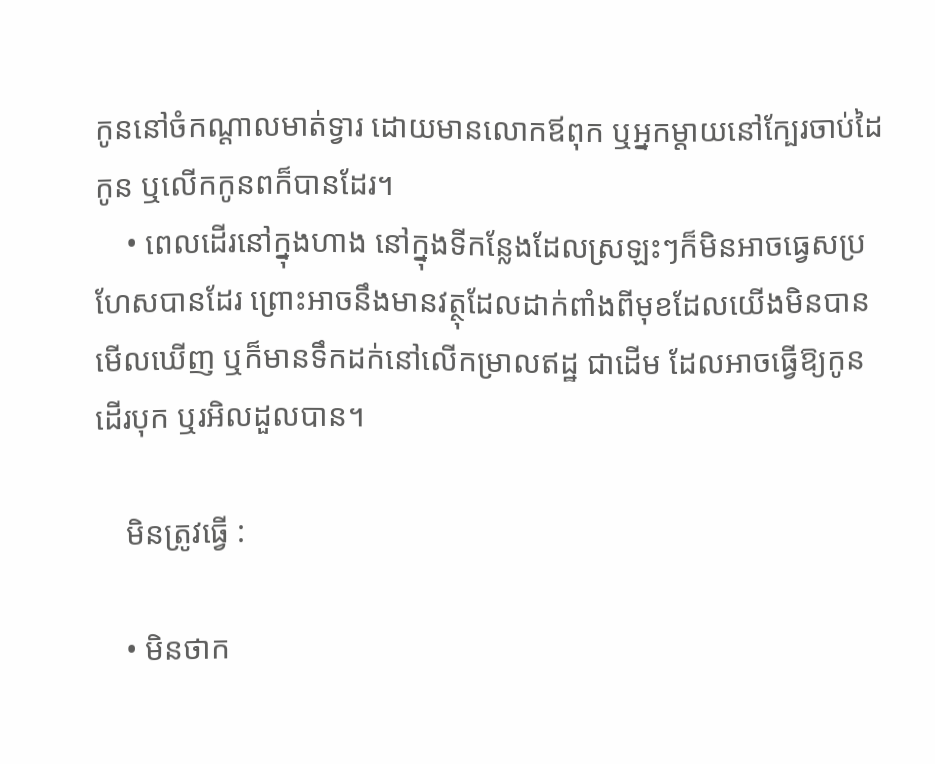កូននៅចំកណ្តាលមាត់ទ្វារ ដោយមានលោកឪពុក ឬអ្នកម្តាយនៅក្បែរចាប់ដៃកូន ឬលើកកូនពក៏បានដែរ។
    • ពេលដើរនៅក្នុងហាង នៅក្នុងទីកន្លែងដែលស្រឡះៗក៏មិនអាចធ្វេសប្រហែសបានដែរ ព្រោះអាចនឹងមានវត្ថុដែលដាក់ពាំងពីមុខដែលយើងមិនបានមើលឃើញ ឬក៏មានទឹកដក់នៅលើកម្រាលឥដ្ឋ ជាដើម ដែលអាចធ្វើឱ្យកូនដើរបុក ឬរអិលដួលបាន។

    មិនត្រូវធ្វើ :

    • មិនថាក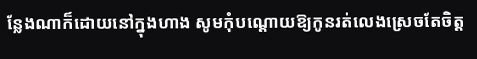ន្លែងណាក៏ដោយនៅក្នុងហាង សូមកុំបណ្តោយឱ្យកូនរត់លេងស្រេចតែចិត្ត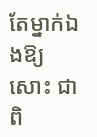តែម្នាក់ឯងឱ្យសោះ ជាពិ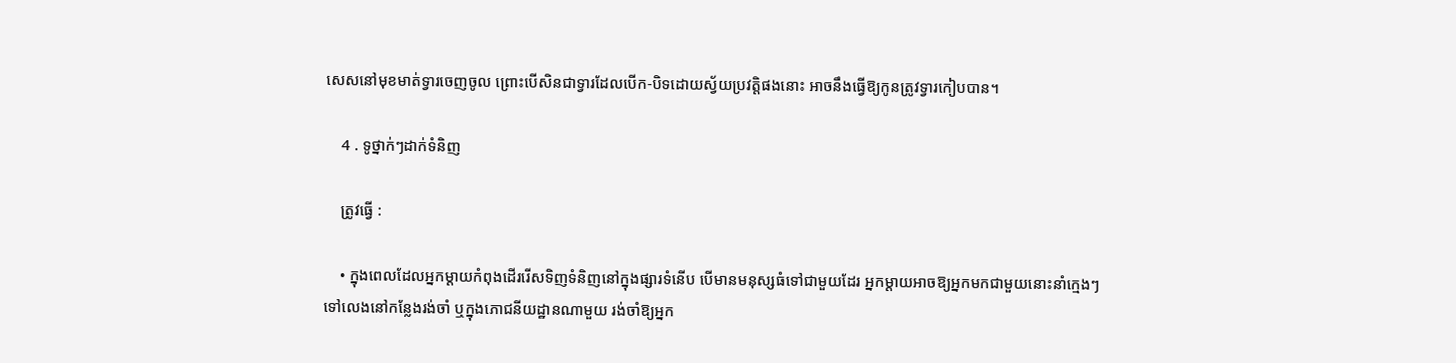សេសនៅមុខមាត់ទ្វារចេញចូល ព្រោះបើសិនជាទ្វារដែលបើក-បិទដោយស្វ័យប្រវត្តិផងនោះ អាចនឹងធ្វើឱ្យកូនត្រូវទ្វារកៀបបាន។

    4 . ទូថ្នាក់ៗដាក់ទំនិញ

    ត្រូវធ្វើ :

    • ក្នុងពេលដែលអ្នកម្តាយកំពុងដើររើសទិញទំនិញនៅក្នុងផ្សារទំនើប បើមានមនុស្សធំទៅជាមួយដែរ អ្នកម្ដាយអាចឱ្យអ្នកមកជាមួយនោះនាំក្មេងៗទៅលេងនៅកន្លែងរង់ចាំ ឬក្នុងភោជនីយដ្ឋានណាមួយ រង់ចាំឱ្យអ្នក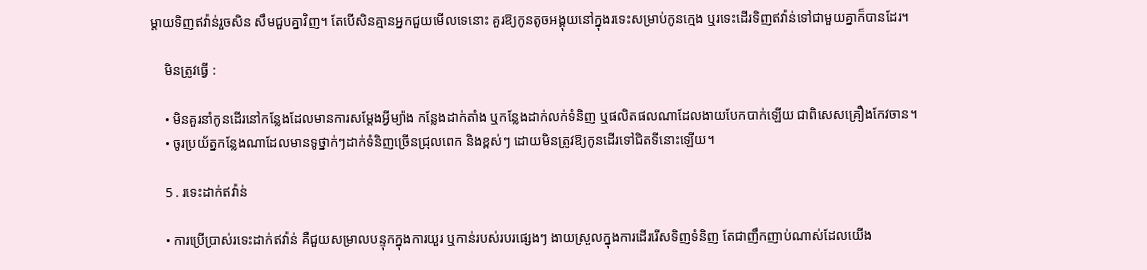ម្តាយទិញឥវ៉ាន់រួចសិន សឹមជួបគ្នាវិញ។ តែបើសិនគ្មានអ្នកជួយមើលទេនោះ គួរឱ្យកូនតូចអង្គុយនៅក្នុងរទេះសម្រាប់កូនក្មេង ឬរទេះដើរទិញឥវ៉ាន់ទៅជាមួយគ្នាក៏បានដែរ។

    មិនត្រូវធ្វើ :

    • មិនគួរនាំកូនដើរនៅកន្លែងដែលមានការសម្តែងអ្វីម្យ៉ាង កន្លែងដាក់តាំង ឬកន្លែងដាក់លក់ទំនិញ ឬផលិតផលណាដែលងាយបែកបាក់ឡើយ ជាពិសេសគ្រឿងកែវចាន។
    • ចូរប្រយ័ត្នកន្លែងណាដែលមានទូថ្នាក់ៗដាក់ទំនិញច្រើនជ្រុលពេក និងខ្ពស់ៗ ដោយមិនត្រូវឱ្យកូនដើរទៅជិតទីនោះឡើយ។

    5 . រទេះដាក់ឥវ៉ាន់

    • ការប្រើប្រាស់រទេះដាក់ឥវ៉ាន់ គឺជួយសម្រាលបន្ទុកក្នុងការយួរ ឬកាន់របស់របរផ្សេងៗ ងាយស្រួលក្នុងការដើររើសទិញទំនិញ តែជាញឹកញាប់ណាស់ដែលយើង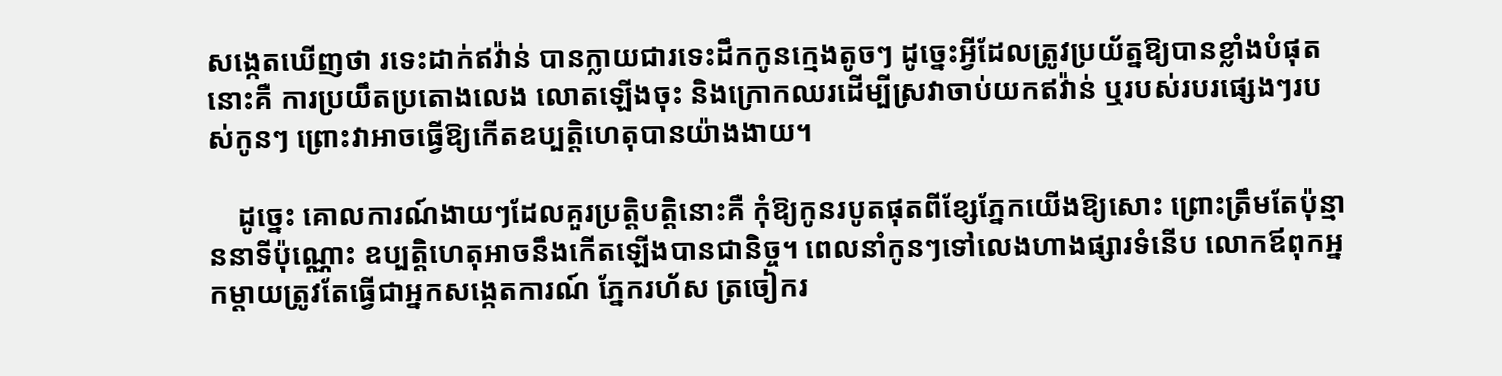សង្កេតឃើញថា រទេះដាក់ឥវ៉ាន់ បានក្លាយជារទេះដឹកកូនក្មេងតូចៗ ដូច្នេះអ្វីដែលត្រូវប្រយ័ត្នឱ្យបានខ្លាំងបំផុតនោះគឺ ការប្រយឹតប្រតោងលេង លោតឡើងចុះ និងក្រោកឈរដើម្បីស្រវាចាប់យកឥវ៉ាន់ ឬរបស់របរផ្សេងៗរបស់កូនៗ ព្រោះវាអាចធ្វើឱ្យកើតឧប្បត្តិហេតុបានយ៉ាងងាយ។

    ដូច្នេះ គោលការណ៍ងាយៗដែលគួរប្រត្តិបត្តិនោះគឺ កុំឱ្យកូនរបូតផុតពីខ្សែភ្នែកយើងឱ្យសោះ ព្រោះត្រឹមតែប៉ុន្មាននាទីប៉ុណ្ណោះ ឧប្បត្តិហេតុអាចនឹងកើតឡើងបានជានិច្ច។ ពេលនាំកូនៗទៅលេងហាងផ្សារទំនើប លោកឪពុកអ្នកម្តាយត្រូវតែធ្វើជាអ្នកសង្កេតការណ៍ ភ្នែករហ័ស ត្រចៀករ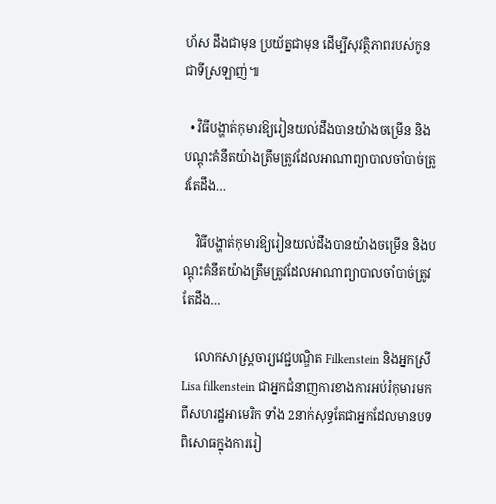ហ័ស ដឹងជាមុន ប្រយ័ត្នជាមុន ដើម្បីសុវត្ថិភាពរបស់កូនជាទីស្រឡាញ់៕

  • វិធីបង្ហាត់កុមារឱ្យរៀនយល់ដឹងបានយ៉ាងចម្រើន និងបណ្ដុះគំនឹតយ៉ាងត្រឹមត្រូវដែលអាណាព្យាបាលចាំបាច់ត្រូវតែដឹង…

    វិធីបង្ហាត់កុមារឱ្យរៀនយល់ដឹងបានយ៉ាងចម្រើន និងបណ្ដុះគំនឹតយ៉ាងត្រឹមត្រូវដែលអាណាព្យាបាលចាំបាច់ត្រូវតែដឹង…

    លោកសាស្រ្តចារ្យវេជ្ជបណ្ឌិត Filkenstein និងអ្នកស្រី Lisa filkenstein ជាអ្នកជំនាញការខាងការអប់រំកុមារមកពីសហរដ្ឋអាមេរិក ទាំង 2នាក់សុទ្ធតែជាអ្នកដែលមានបទពិសោធក្នុងការរៀ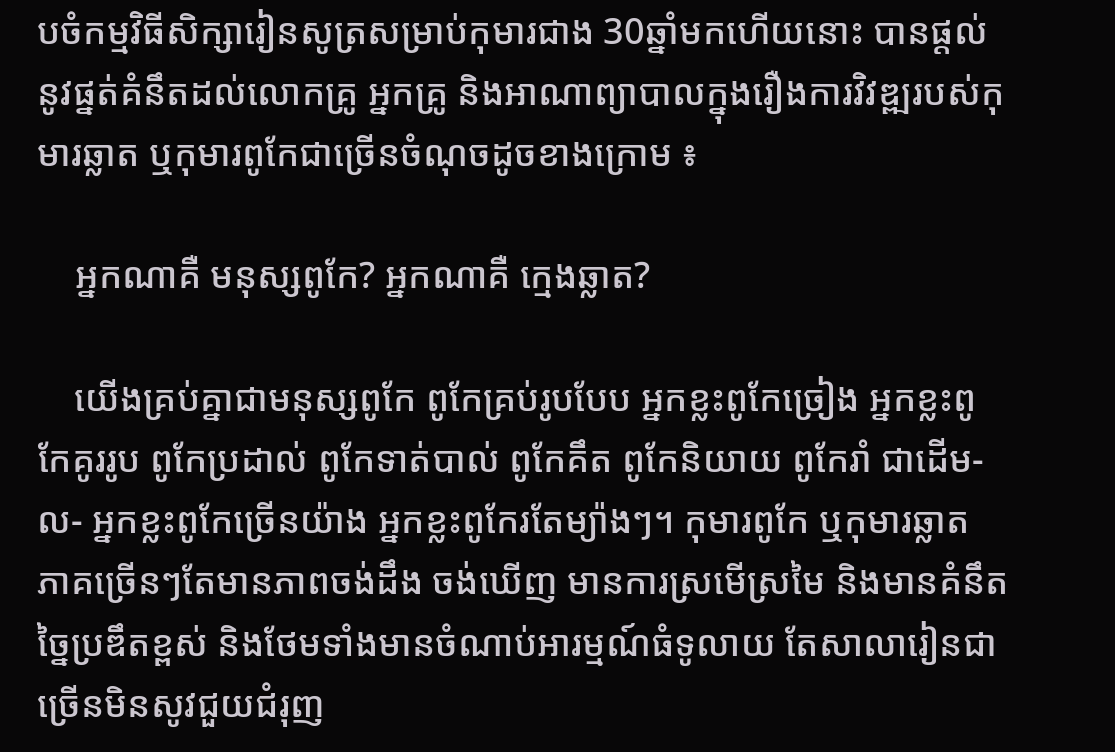បចំកម្មវិធីសិក្សារៀនសូត្រសម្រាប់កុមារជាង 30ឆ្នាំមកហើយនោះ បានផ្តល់នូវផ្នត់គំនឹតដល់លោកគ្រូ អ្នកគ្រូ និងអាណាព្យាបាលក្នុងរឿងការវិវឌ្ឍរបស់កុមារឆ្លាត ឬកុមារពូកែជាច្រើនចំណុចដូចខាងក្រោម ៖

    អ្នកណាគឺ មនុស្សពូកែ? អ្នកណាគឺ ក្មេងឆ្លាត?

    យើងគ្រប់គ្នាជាមនុស្សពូកែ ពូកែគ្រប់រូបបែប អ្នកខ្លះពូកែច្រៀង អ្នកខ្លះពូកែគូររូប ពូកែប្រដាល់ ពូកែទាត់បាល់ ពូកែគឹត ពូកែនិយាយ ពូកែរាំ ជាដើម-ល- អ្នកខ្លះពូកែច្រើនយ៉ាង អ្នកខ្លះពូកែរតែម្យ៉ាងៗ។ កុមារពូកែ ឬកុមារឆ្លាត ភាគច្រើនៗតែមានភាពចង់ដឹង ចង់ឃើញ មានការស្រមើស្រមៃ និងមានគំនឹតច្នៃប្រឌឹតខ្ពស់ និងថែមទាំងមានចំណាប់អារម្មណ៍ធំទូលាយ តែសាលារៀនជាច្រើនមិនសូវជួយជំរុញ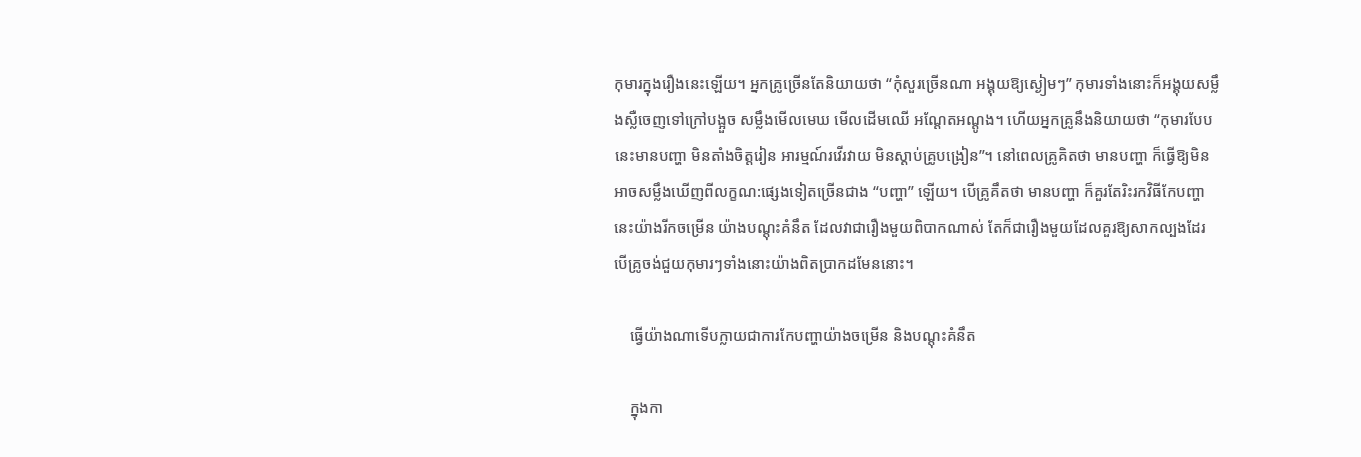កុមារក្នុងរឿងនេះឡើយ។ អ្នកគ្រូច្រើនតែនិយាយថា “កុំសួរច្រើនណា អង្គុយឱ្យស្ងៀមៗ” កុមារទាំងនោះក៏អង្គុយសម្លឹងស្លឺចេញទៅក្រៅបង្អួច សម្លឹងមើលមេឃ មើលដើមឈើ អណ្តែតអណ្តូង។ ហើយអ្នកគ្រូនឹងនិយាយថា “កុមារបែបនេះមានបញ្ហា មិនតាំងចិត្តរៀន អារម្មណ៍រវើរវាយ មិនស្តាប់គ្រូបង្រៀន”។ នៅពេលគ្រូគិតថា មានបញ្ហា ក៏ធ្វើឱ្យមិនអាចសម្លឹងឃើញពីលក្ខណ:ផ្សេងទៀតច្រើនជាង “បញ្ហា” ឡើយ។ បើគ្រូគឹតថា មានបញ្ហា ក៏គួរតែរិះរកវិធីកែបញ្ហានេះយ៉ាងរីកចម្រើន យ៉ាងបណ្តុះគំនឹត ដែលវាជារឿងមួយពិបាកណាស់ តែក៏ជារឿងមួយដែលគួរឱ្យសាកល្បងដែរ បើគ្រូចង់ជួយកុមារៗទាំងនោះយ៉ាងពិតប្រាកដមែននោះ។

    ធ្វើយ៉ាងណាទើបក្លាយជាការកែបញ្ហាយ៉ាងចម្រើន និងបណ្តុះគំនឹត

    ក្នុងកា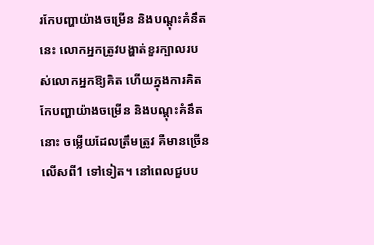រកែបញ្ហាយ៉ាងចម្រើន និងបណ្តុះគំនឹតនេះ លោកអ្នកត្រូវបង្ហាត់ខួរក្បាលរបស់លោកអ្នកឱ្យគិត ហើយក្នុងការគិតកែបញ្ហាយ៉ាងចម្រើន និងបណ្តុះគំនឹតនោះ ចម្លើយដែលត្រឹមត្រូវ គឺមានច្រើនលើសពី1 ទៅទៀត។ នៅពេលជួបប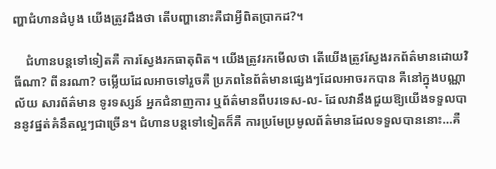ញ្ហាជំហានដំបូង យើងត្រូវដឹងថា តើបញ្ហានោះគឺជាអ្វីពិតប្រាកដ?។

    ជំហានបន្តទៅទៀតគឺ ការស្វែងរកធាតុពិត។ យើងត្រូវរកមើលថា តើយើងត្រូវស្វែងរកព័ត៌មានដោយវិធីណា? ពីនរណា? ចម្លើយដែលអាចទៅរួចគឺ ប្រភពនៃព័ត៌មានផ្សេងៗដែលអាចរកបាន គឺនៅក្នុងបណ្ណាល័យ សារព័ត៌មាន ទូរទស្សន៍ អ្នកជំនាញការ ឬព័ត៌មានពីបរទេស-ល- ដែលវានឹងជួយឱ្យយើងទទួលបាននូវផ្នត់គំនឹតល្អៗជាច្រើន។ ជំហានបន្តទៅទៀតក៏គឺ ការប្រមែប្រមូលព័ត៌មានដែលទទួលបាននោះ…គឺ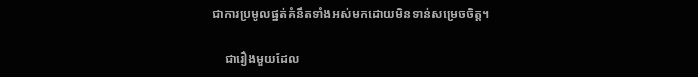ជាការប្រមូលផ្នត់គំនឹតទាំងអស់មកដោយមិនទាន់សម្រេចចិត្ត។

    ជារឿងមួយដែល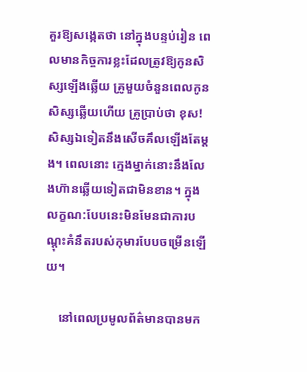គួរឱ្យសង្កេតថា នៅក្នុងបន្ទប់រៀន ពេលមានកិច្ចការខ្លះដែលត្រូវឱ្យកូនសិស្សឡើងឆ្លើយ គ្រូមួយចំនួនពេលកូនសិស្សឆ្លើយហើយ គ្រូប្រាប់ថា ខុស! សិស្សឯទៀតនឹងសើចគឹលឡើងតែម្ដង។ ពេលនោះ ក្មេងម្នាក់នោះនឹងលែងហ៊ានឆ្លើយទៀតជាមិនខាន។ ក្នុងលក្ខណ:បែបនេះមិនមែនជាការបណ្តុះគំនឹតរបស់កុមារបែបចម្រើនឡើយ។

    នៅពេលប្រមូលព័ត៌មានបានមក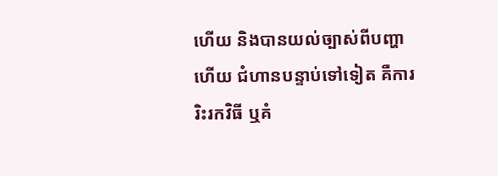ហើយ និងបានយល់ច្បាស់ពីបញ្ហាហើយ ជំហានបន្ទាប់ទៅទៀត គឺការរិះរកវិធី ឬគំ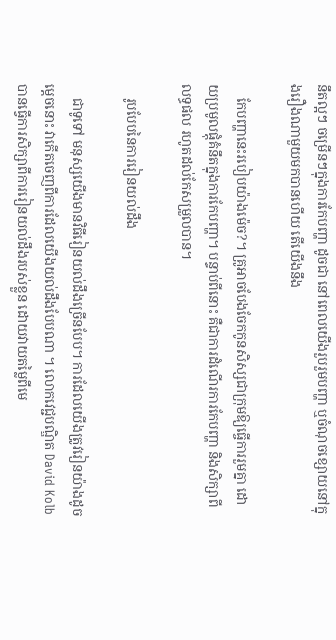នឹតល្អៗ ចម្រើនៗក្នុងការកែបញ្ហា ដូចជា នៅពេលយើងរួបរួមបញ្ហា ឬចំណុចខ្សោយនៅក្នុងរឿងណាមួយមកបានហើយ តើយើងនឹង

    កែបញ្ហានេះរបៀបយ៉ាងម៉េច?។ គ្រូអាចបែងចែកកូនសិស្សជាក្រុមឱ្យធ្ចើការរួមគ្នា ដោយប្រមូលផ្តុំគំនឹតក្នុងការកែបញ្ហា។ បន្ទាប់ពីនោះ គឺជាការដំណើរការកែបញ្ហា និងសិក្សាពីលទ្ធផល រហូតដល់កែសម្រួលបាន។

    រូបបែបនៃការរៀនយល់ដឹង

    ជាទូទៅ មនុស្សយើងមានវិធីរៀនយល់ដឹងច្រើនបែប។ ការដែលយើងត្រូវរៀនយ៉ាងដូចម្តេចនោះ វាកើតចេញពីការដែលយើងយល់ដឹងបែបណា ។ លោកវេជ្ជបណ្ឌិត David Kolb បានធ្វើការសិក្សាពីការរៀនយល់ដឹងរបស់ខ្លួន ដោយវាយតម្លៃពីមេ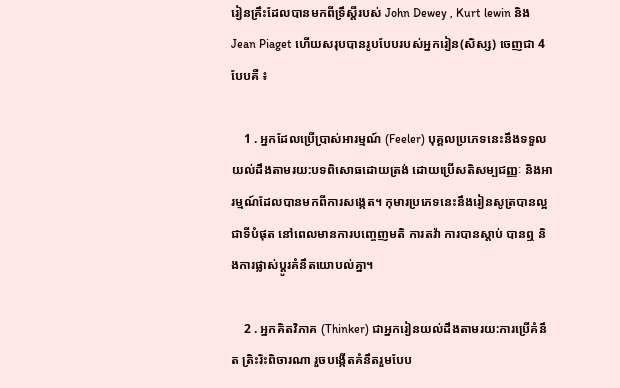រៀនគ្រឹះដែលបានមកពីទ្រឹស្តីរបស់ John Dewey , Kurt lewin និង Jean Piaget ហើយសរុបបានរូបបែបរបស់អ្នករៀន(សិស្ស) ចេញជា 4បែបគឺ ៖

    1 . អ្នកដែលប្រើប្រាស់អារម្មណ៍ (Feeler) បុគ្គលប្រភេទនេះនឹងទទួលយល់ដឹងតាមរយ:បទពិសោធដោយត្រង់ ដោយប្រើសតិសម្បជញ្ញៈ និងអារម្មណ៍ដែលបានមកពីការសង្កេត។ កុមារប្រភេទនេះនឹងរៀនសូត្របានល្អជាទីបំផុត នៅពេលមានការបញ្ចេញមតិ ការតវ៉ា ការបានស្តាប់ បានឮ និងការផ្លាស់ប្តូរគំនឹតយោបល់គ្នា។

    2 . អ្នកគិតវិភាគ (Thinker) ជាអ្នករៀនយល់ដឹងតាមរយ:ការប្រើគំនឹត ត្រិះរិះពិចារណា រួចបង្កើតគំនឹតរួមបែប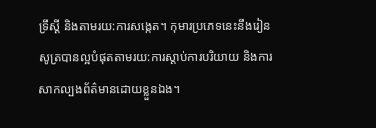ទ្រឹស្តី និងតាមរយ:ការសង្កេត។ កុមារប្រភេទនេះនឹងរៀនសូត្របានល្អបំផុតតាមរយ:ការស្តាប់ការបរិយាយ និងការសាកល្បងព័ត៌មានដោយខ្លួនឯង។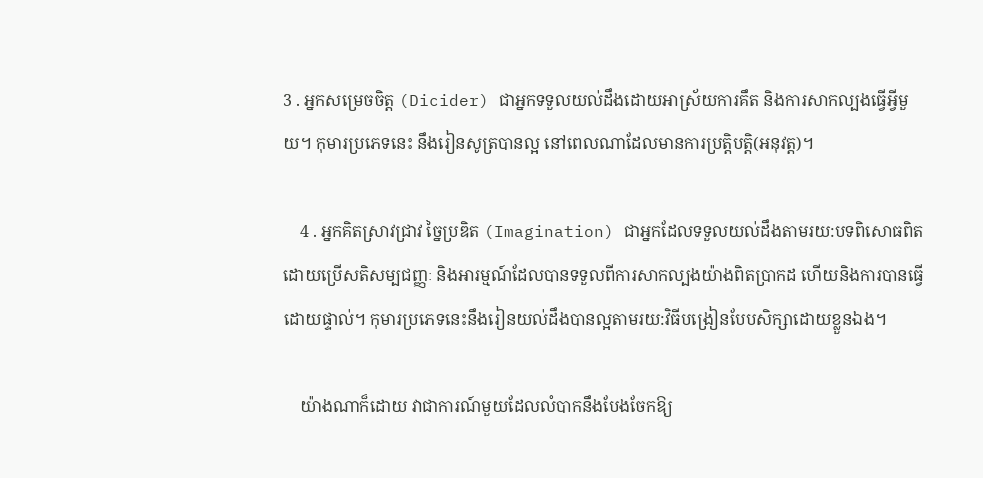3 . អ្នកសម្រេចចិត្ត (Dicider) ជាអ្នកទទួលយល់ដឹងដោយអាស្រ័យការគឹត និងការសាកល្បងធ្វើអ្វីមួយ។ កុមារប្រភេទនេះ នឹងរៀនសូត្របានល្អ នៅពេលណាដែលមានការប្រត្តិបត្តិ(អនុវត្ត)។

    4 . អ្នកគិតស្រាវជ្រាវ ច្នៃប្រឌិត (Imagination) ជាអ្នកដែលទទួលយល់ដឹងតាមរយ:បទពិសោធពិតដោយប្រើសតិសម្បជញ្ញៈ និងអារម្មណ៍ដែលបានទទួលពីការសាកល្បងយ៉ាងពិតប្រាកដ ហើយនិងការបានធ្វើដោយផ្ទាល់។ កុមារប្រភេទនេះនឹងរៀនយល់ដឹងបានល្អតាមរយ:វិធីបង្រៀនបែបសិក្សាដោយខ្លួនឯង។

    យ៉ាងណាក៏ដោយ វាជាការណ៍មួយដែលលំបាកនឹងបែងចែកឱ្យ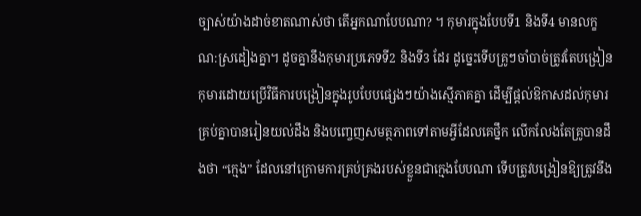ច្បាស់យ៉ាងដាច់ខាតណាស់ថា តើអ្នកណាបែបណា? ។ កុមារក្នុងបែបទី1 និងទី4 មានលក្ខណ:ស្រដៀងគ្នា។ ដូចគ្នានឹងកុមារប្រភេទទី2 និងទី3 ដែរ ដូច្នេះទើបគ្រូៗចាំបាច់ត្រូវតែបង្រៀនកុមារដោយប្រើវិធីការបង្រៀនក្នុងរូបបែបផ្សេងៗយ៉ាងស្មើភាគគ្នា ដើម្បីផ្តល់ឱកាសដល់កុមារគ្រប់គ្នាបានរៀនយល់ដឹង និងបញ្ចេញសមត្ថភាពទៅតាមអ្វីដែលគេថ្នឹក លើកលែងតែគ្រូបានដឹងថា “ក្មេង” ដែលនៅក្រោមការគ្រប់គ្រងរបស់ខ្លួនជាក្មេងបែបណា ទើបត្រូវបង្រៀនឱ្យត្រូវនឹង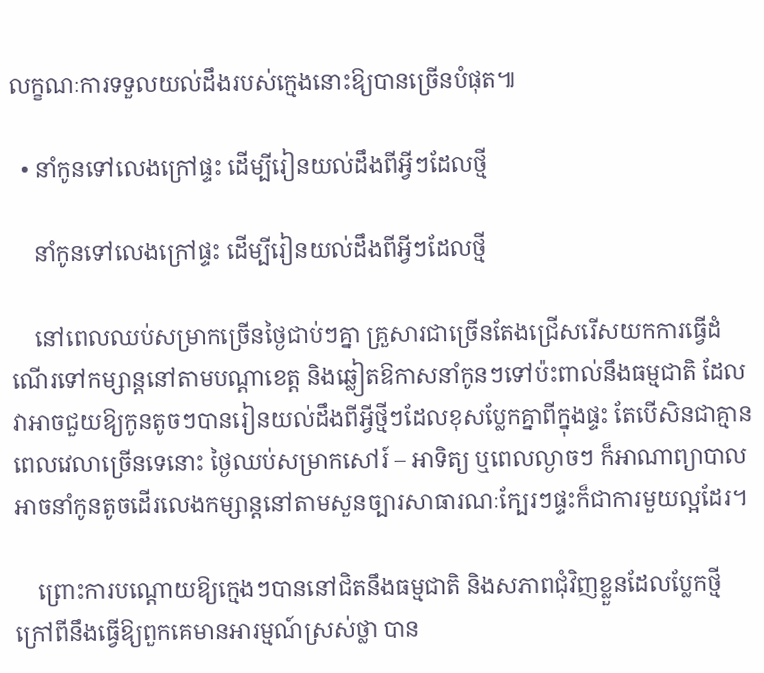លក្ខណៈការទទួលយល់ដឹងរបស់ក្មេងនោះឱ្យបានច្រើនបំផុត៕

  • នាំកូនទៅលេងក្រៅផ្ទះ ដើម្បីរៀនយល់ដឹងពីអ្វីៗដែលថ្មី

    នាំកូនទៅលេងក្រៅផ្ទះ ដើម្បីរៀនយល់ដឹងពីអ្វីៗដែលថ្មី

    នៅពេលឈប់សម្រាកច្រើនថ្ងៃជាប់ៗគ្នា គ្រួសារជាច្រើនតែងជ្រើសរើសយកការធ្វើដំណើរទៅកម្សាន្តនៅតាមបណ្តាខេត្ត និងឆ្លៀតឱកាសនាំកូនៗទៅប៉ះពាល់នឹងធម្មជាតិ ដែលវាអាចជួយឱ្យកូនតូចៗបានរៀនយល់ដឹងពីអ្វីថ្មីៗដែលខុសប្លែកគ្នាពីក្នុងផ្ទះ តែបើសិនជាគ្មានពេលវេលាច្រើនទេនោះ ថ្ងៃឈប់សម្រាកសៅរ៍ – អាទិត្យ ឬពេលល្ងាចៗ ក៏អាណាព្យាបាលអាចនាំកូនតូចដើរលេងកម្សាន្តនៅតាមសួនច្បារសាធារណៈក្បែរៗផ្ទះក៏ជាការមួយល្អដែរ។

    ព្រោះការបណ្តោយឱ្យក្មេងៗបាននៅជិតនឹងធម្មជាតិ និងសភាពជុំវិញខ្លួនដែលប្លែកថ្មី ក្រៅពីនឹងធ្វើឱ្យពួកគេមានអារម្មណ៍ស្រស់ថ្លា បាន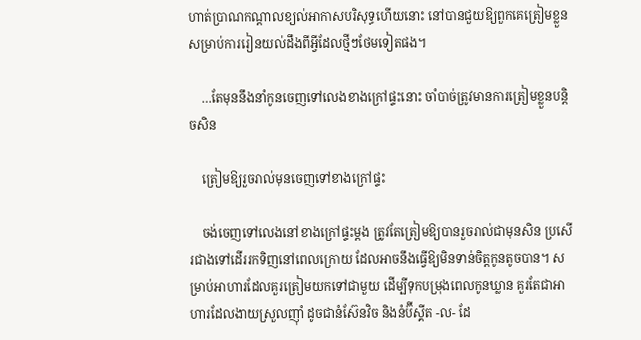ហាត់ប្រាណកណ្តាលខ្យល់អាកាសបរិសុទ្ធហើយនោះ នៅបានជួយឱ្យពួកគេត្រៀមខ្លួនសម្រាប់ការរៀនយល់ដឹងពីអ្វីដែលថ្មីៗថែមទៀតផង។

    …តែមុននឹងនាំកូនចេញទៅលេងខាងក្រៅផ្ទះនោះ ចាំបាច់ត្រូវមានការត្រៀមខ្លួនបន្តិចសិន

    ត្រៀមឱ្យរួចរាល់មុនចេញទៅខាងក្រៅផ្ទះ

    ចង់ចេញទៅលេងនៅខាងក្រៅផ្ទះម្តង ត្រូវតែត្រៀមឱ្យបានរួចរាល់ជាមុនសិន ប្រសើរជាងទៅដើររកទិញនៅពេលក្រោយ ដែលអាចនឹងធ្វើឱ្យមិនទាន់ចិត្តកូនតូចបាន។ សម្រាប់អាហារដែលគួរត្រៀមយកទៅជាមួយ ដើម្បីទុកបម្រុងពេលកូនឃ្លាន គួរតែជាអាហារដែលងាយស្រួលញ៉ាំ ដូចជានំស៊ែនវិច និងនំប៊ីស្គីត -ល- ដែ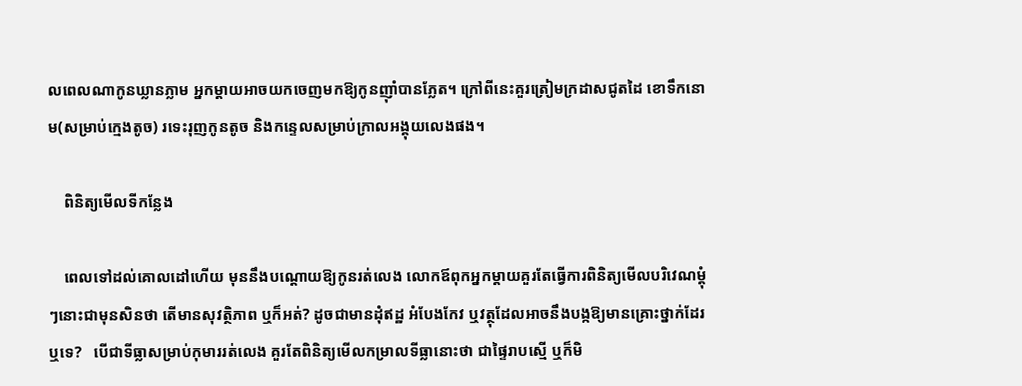លពេលណាកូនឃ្លានភ្លាម អ្នកម្ដាយអាចយកចេញមកឱ្យកូនញ៉ាំបានភ្លែត។ ក្រៅពីនេះគួរត្រៀមក្រដាសជូតដៃ ខោទឹកនោម(សម្រាប់ក្មេងតូច) រទេះរុញកូនតូច និងកន្ទេលសម្រាប់ក្រាលអង្គុយលេងផង។

    ពិនិត្យមើលទីកន្លែង

    ពេលទៅដល់គោលដៅហើយ មុននឹងបណ្តោយឱ្យកូនរត់លេង លោកឪពុកអ្នកម្តាយគួរតែធ្វើការពិនិត្យមើលបរិវេណម្តុំៗនោះជាមុនសិនថា តើមានសុវត្ថិភាព ឬក៏អត់? ដូចជាមានដុំឥដ្ឋ អំបែងកែវ ឬវត្ថុដែលអាចនឹងបង្កឱ្យមានគ្រោះថ្នាក់ដែរឬទេ?   បើជាទីធ្លាសម្រាប់កុមាររត់លេង គួរតែពិនិត្យមើលកម្រាលទីធ្លានោះថា ជាផ្ទៃរាបស្មើ ឬក៏មិ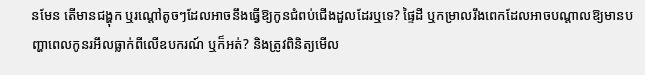នមែន តើមានជង្ហុក ឬរណ្តៅតូចៗដែលអាចនឹងធ្វើឱ្យកូនជំពប់ជើងដួលដែរឬទេ? ផ្ទៃដី ឬកម្រាលរឹងពេកដែលអាចបណ្តាលឱ្យមានបញ្ហាពេលកូនរអឹលធ្លាក់ពីលើឧបករណ៍ ឬក៏អត់? និងត្រូវពិនិត្យមើល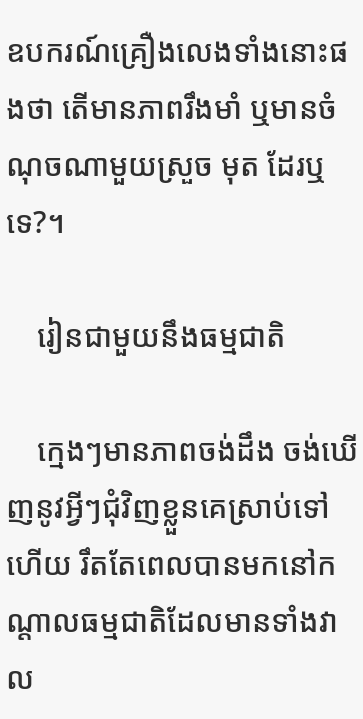ឧបករណ៍គ្រឿងលេងទាំងនោះផងថា តើមានភាពរឹងមាំ ឬមានចំណុចណាមួយស្រួច មុត ដែរឬទេ?។

    រៀនជាមួយនឹងធម្មជាតិ

    ក្មេងៗមានភាពចង់ដឹង ចង់ឃើញនូវអ្វីៗជុំវិញខ្លួនគេស្រាប់ទៅហើយ រឹតតែពេលបានមកនៅកណ្តាលធម្មជាតិដែលមានទាំងវាល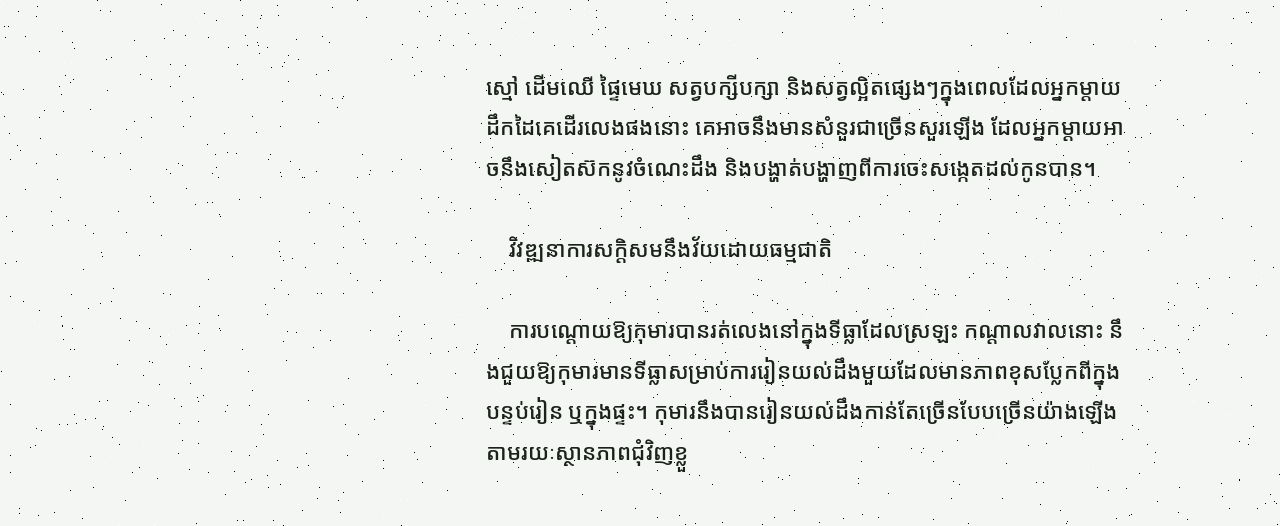ស្មៅ ដើមឈើ ផ្ទៃមេឃ សត្វបក្សីបក្សា និងសត្វល្អិតផ្សេងៗក្នុងពេលដែលអ្នកម្តាយដឹកដៃគេដើរលេងផងនោះ គេអាចនឹងមានសំនួរជាច្រើនសួរឡើង ដែលអ្នកម្តាយអាចនឹងសៀតស៊កនូវចំណេះដឹង និងបង្ហាត់បង្ហាញពីការចេះសង្កេតដល់កូនបាន។

    វិវឌ្ឍនាការសក្តិសមនឹងវ័យដោយធម្មជាតិ

    ការបណ្តោយឱ្យកុមារបានរត់លេងនៅក្នុងទីធ្លាដែលស្រឡះ កណ្តាលវាលនោះ នឹងជួយឱ្យកុមារមានទីធ្លាសម្រាប់ការរៀនយល់ដឹងមួយដែលមានភាពខុសប្លែកពីក្នុងបន្ទប់រៀន ឬក្នុងផ្ទះ។ កុមារនឹងបានរៀនយល់ដឹងកាន់តែច្រើនបែបច្រើនយ៉ាងឡើង តាមរយៈស្ថានភាពជុំវិញខ្លួ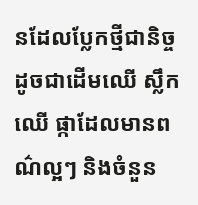នដែលប្លែកថ្មីជានិច្ច ដូចជាដើមឈើ ស្លឹកឈើ ផ្កាដែលមានពណ៌ល្អៗ និងចំនួន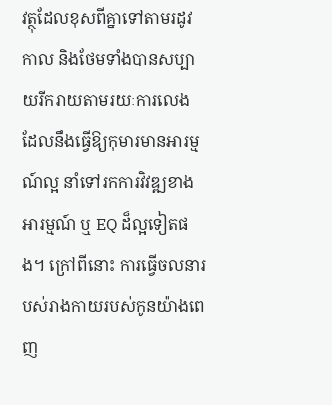វត្ថុដែលខុសពីគ្នាទៅតាមរដូវកាល និងថែមទាំងបានសប្បាយរីករាយតាមរយៈការលេង ដែលនឹងធ្វើឱ្យកុមារមានអារម្មណ៍ល្អ នាំទៅរកការវិវឌ្ឍខាងអារម្មណ៍ ឬ EQ ដ៏ល្អទៀតផង។ ក្រៅពីនោះ ការធ្វើចលនារបស់រាងកាយរបស់កូនយ៉ាងពេញ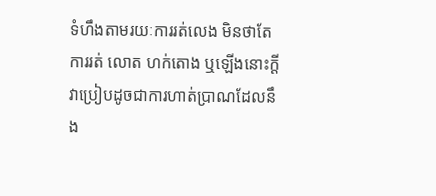ទំហឹងតាមរយៈការរត់លេង មិនថាតែការរត់ លោត ហក់តោង ឬឡើងនោះក្ដី វាប្រៀបដូចជាការហាត់ប្រាណដែលនឹង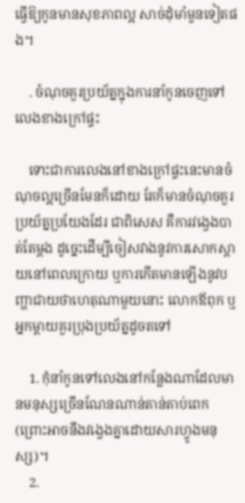ធ្វើឱ្យកូនមានសុខភាពល្អ សាច់ដុំមាំមួនទៀតផង។

    . ចំណុចគួរប្រយ័ត្នក្នុងការនាំកូនចេញទៅលេងខាងក្រៅផ្ទះ

    ទោះជាការលេងនៅខាងក្រៅផ្ទះនេះមានចំណុចល្អច្រើនមែនក៏ដោយ តែក៏មានចំណុចគួរប្រយ័ត្នប្រយែងដែរ ជាពិសេស គឺការវង្វេងបាត់តែម្តង ដូច្នេះដើម្បីចៀសវាងនូវការសោកស្តាយនៅពេលក្រោយ ឬការកើតមានឡើងនូវបញ្ហាជាយថាហេតុណាមួយនោះ លោកឪពុក ឬអ្នកម្តាយគួរប្រុងប្រយ័ត្នដូចតទៅ

    1. កុំនាំកូនទៅលេងនៅកន្លែងណាដែលមានមនុស្សច្រើនណែនណាន់តាន់តាប់ពេក(ព្រោះអាចនឹងវង្វេងគ្នាដោយសារហ្វូងមនុស្ស)។
    2.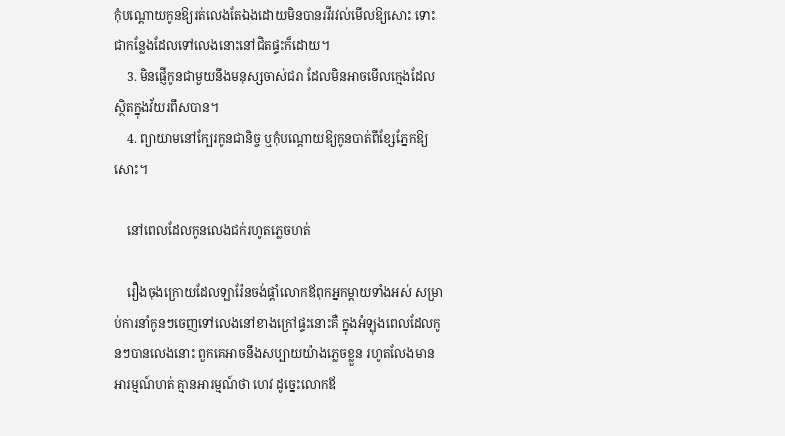កុំបណ្តោយកូនឱ្យរត់លេងតែឯងដោយមិនបានរវីរវល់មើលឱ្យសោះ ទោះជាកន្លែងដែលទៅលេងនោះនៅជិតផ្ទះក៏ដោយ។
    3. មិនផ្ញើកូនជាមួយនឹងមនុស្សចាស់ជរា ដែលមិនអាចមើលក្មេងដែលស្ថិតក្នុងវ័យរពឹសបាន។
    4. ព្យាយាមនៅក្បែរកូនជានិច្ច ឬកុំបណ្តោយឱ្យកូនបាត់ពីខ្សែភ្នែកឱ្យសោះ។

    នៅពេលដែលកូនលេងជក់រហូតភ្លេចហត់

    រឿងចុងក្រោយដែលឡារ៉ែនចង់ផ្តាំលោកឪពុកអ្នកម្តាយទាំងអស់ សម្រាប់ការនាំកូនៗចេញទៅលេងនៅខាងក្រៅផ្ទះនោះគឺ ក្នុងអំឡុងពេលដែលកូនៗបានលេងនោះ ពួកគេអាចនឹងសប្បាយយ៉ាងភ្លេចខ្លួន រហូតលែងមានអារម្មណ៍ហត់ គ្មានអារម្មណ៍ថា ហេវ ដូច្នេះលោកឪ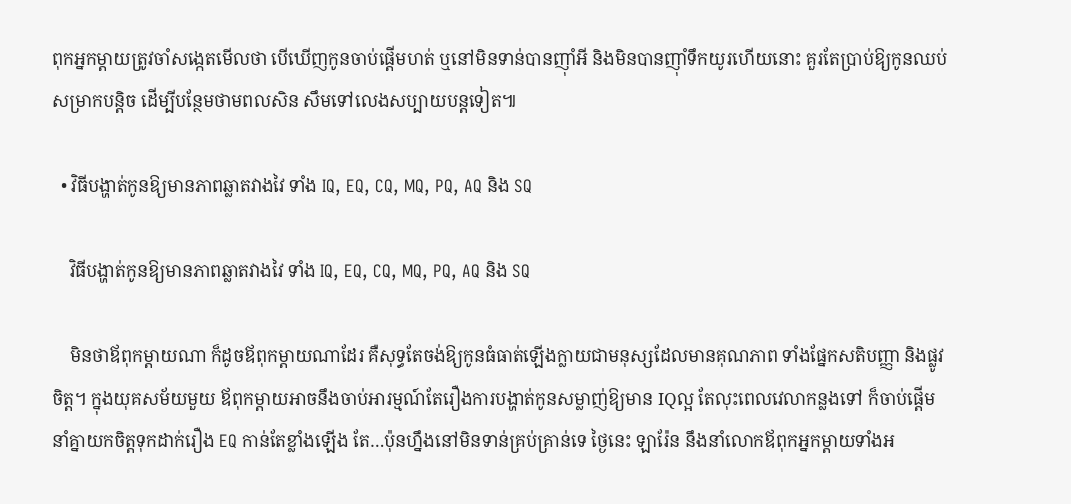ពុកអ្នកម្តាយត្រូវចាំសង្កេតមើលថា បើឃើញកូនចាប់ផ្តើមហត់ ឬនៅមិនទាន់បានញ៉ាំអី និងមិនបានញ៉ាំទឹកយូរហើយនោះ គួរតែប្រាប់ឱ្យកូនឈប់សម្រាកបន្តិច ដើម្បីបន្ថែមថាមពលសិន សឹមទៅលេងសប្បាយបន្តទៀត៕

  • វិធីបង្ហាត់កូនឱ្យមានភាពឆ្លាតវាងវៃ ទាំង IQ, EQ, CQ, MQ, PQ, AQ និង SQ

    វិធីបង្ហាត់កូនឱ្យមានភាពឆ្លាតវាងវៃ ទាំង IQ, EQ, CQ, MQ, PQ, AQ និង SQ

    មិនថាឪពុកម្ដាយណា ក៏ដូចឪពុកម្ដាយណាដែរ គឺសុទ្ធតែចង់ឱ្យកូនធំធាត់ឡើងក្លាយជាមនុស្សដែលមានគុណភាព ទាំងផ្នែកសតិបញ្ញា និងផ្លូវចិត្ត។ ក្នុងយុគសម័យមួយ ឪពុកម្ដាយអាចនឹងចាប់អារម្មណ៍តែរឿងការបង្ហាត់កូនសម្លាញ់ឱ្យមាន IQល្អ តែលុះពេលវេលាកន្លងទៅ ក៏ចាប់ផ្ដើមនាំគ្នាយកចិត្តទុកដាក់រឿង EQ កាន់តែខ្លាំងឡើង តែ…ប៉ុនហ្នឹងនៅមិនទាន់គ្រប់គ្រាន់ទេ ថ្ងៃនេះ ឡារ៉ែន នឹងនាំលោកឪពុកអ្នកម្ដាយទាំងអ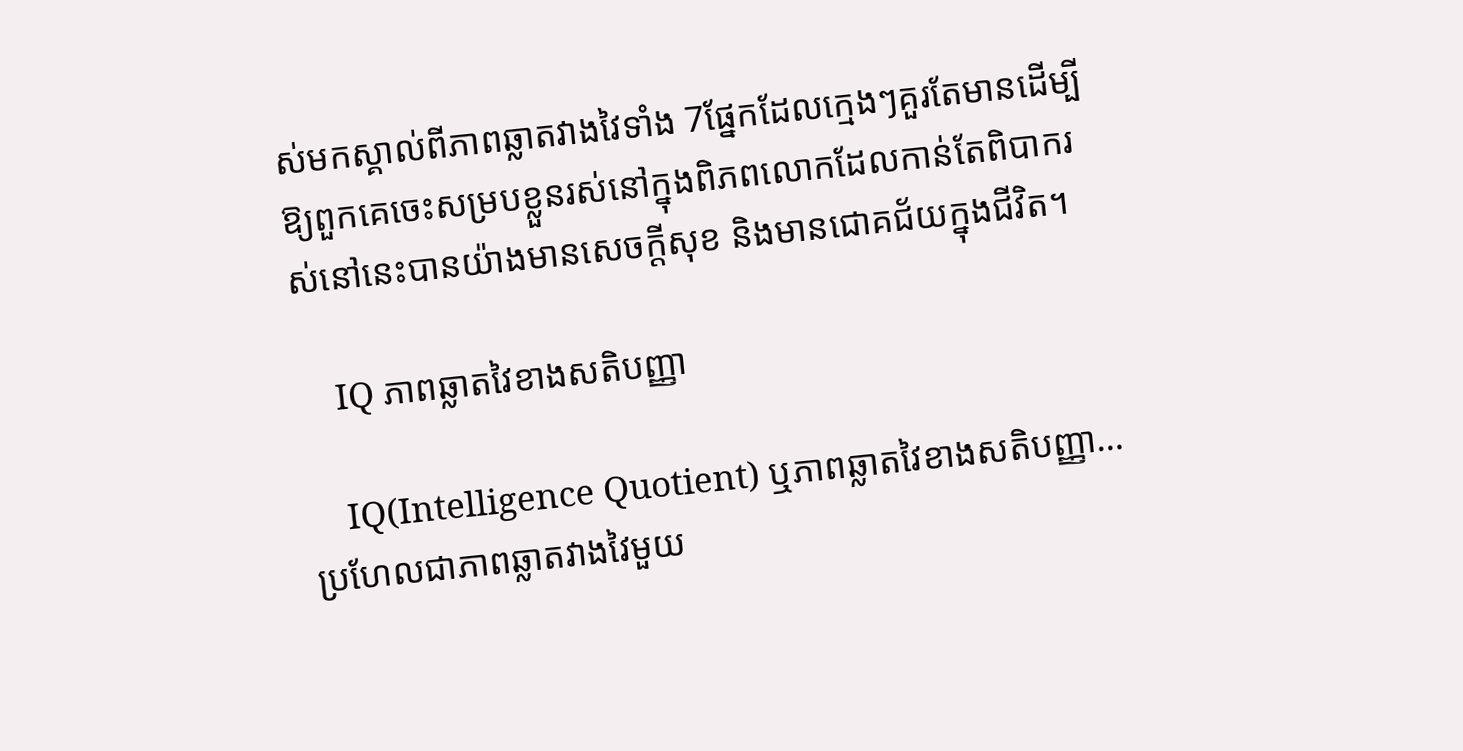ស់មកស្គាល់ពីភាពឆ្លាតវាងវៃទាំង 7ផ្នែកដែលក្មេងៗគួរតែមានដើម្បីឱ្យពួកគេចេះសម្របខ្លួនរស់នៅក្នុងពិភពលោកដែលកាន់តែពិបាករស់នៅនេះបានយ៉ាងមានសេចក្ដីសុខ និងមានជោគជ័យក្នុងជីវិត។

    IQ ភាពឆ្លាតវៃខាងសតិបញ្ញា

    IQ(Intelligence Quotient) ឬភាពឆ្លាតវៃខាងសតិបញ្ញា…ប្រហែលជាភាពឆ្លាតវាងវៃមួយ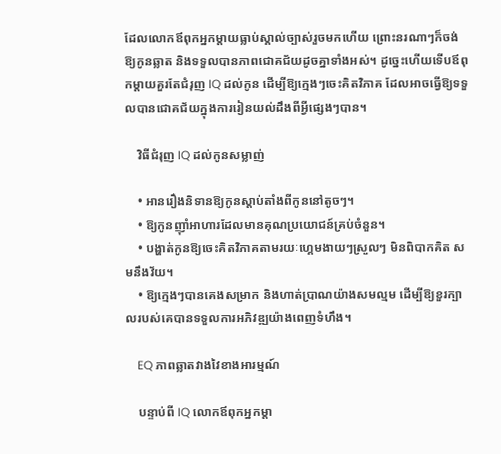ដែលលោកឪពុកអ្នកម្ដាយធ្លាប់ស្គាល់ច្បាស់រួចមកហើយ ព្រោះនរណាៗក៏ចង់ឱ្យកូនឆ្លាត និងទទួលបានភាពជោគជ័យដូចគ្នាទាំងអស់។ ដូច្នេះហើយទើបឪពុកម្ដាយគួរតែជំរុញ IQ ដល់កូន ដើម្បីឱ្យក្មេងៗចេះគិតវិភាគ ដែលអាចធ្វើឱ្យទទួលបានជោគជ័យក្នុងការរៀនយល់ដឹងពីអ្វីផ្សេងៗបាន។

    វិធីជំរុញ IQ ដល់កូនសម្លាញ់

    • អានរឿងនិទានឱ្យកូនស្ដាប់តាំងពីកូននៅតូចៗ។
    • ឱ្យកូនញ៉ាំអាហារដែលមានគុណប្រយោជន៍គ្រប់ចំនួន។
    • បង្ហាត់កូនឱ្យចេះគិតវិភាគតាមរយៈហ្គេមងាយៗស្រួលៗ មិនពិបាកគិត សមនឹងវ័យ។
    • ឱ្យក្មេងៗបានគេងសម្រាក និងហាត់ប្រាណយ៉ាងសមល្មម ដើម្បីឱ្យខួរក្បាលរបស់គេបានទទួលការអភិវឌ្ឍយ៉ាងពេញទំហឹង។

    EQ ភាពឆ្លាតវាងវៃខាងអារម្មណ៍

    បន្ទាប់ពី IQ លោកឪពុកអ្នកម្ដា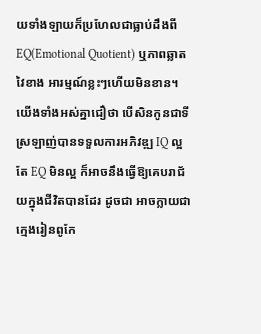យទាំងឡាយក៏ប្រហែលជាធ្លាប់ដឹងពី EQ(Emotional Quotient) ឬភាពឆ្លាតវៃខាង អារម្មណ៍ខ្លះៗហើយមិនខាន។ យើងទាំងអស់គ្នាជឿថា បើសិនកូនជាទីស្រឡាញ់បានទទួលការអភិវឌ្ឍ IQ ល្អ តែ EQ មិនល្អ ក៏អាចនឹងធ្វើឱ្យគេបរាជ័យក្នុងជីវិតបានដែរ ដូចជា អាចក្លាយជាក្មេងរៀនពូកែ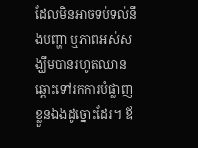ដែលមិនអាចទប់ទល់នឹងបញ្ហា ឬភាពអស់សង្ឃឹមបានរហូតឈានឆ្ពោះទៅរកការបំផ្លាញខ្លួនឯងដូច្នោះដែរ។ ឪ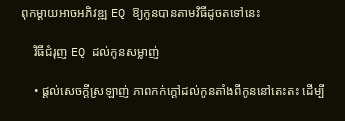ពុកម្ដាយអាចអភិវឌ្ឍ EQ ឱ្យកូនបានតាមវិធីដូចតទៅនេះ

    វិធីជំរុញ EQ ដល់កូនសម្លាញ់

    • ផ្ដល់សេចក្ដីស្រឡាញ់ ភាពកក់ក្ដៅដល់កូនតាំងពីកូននៅតេះតះ ដើម្បី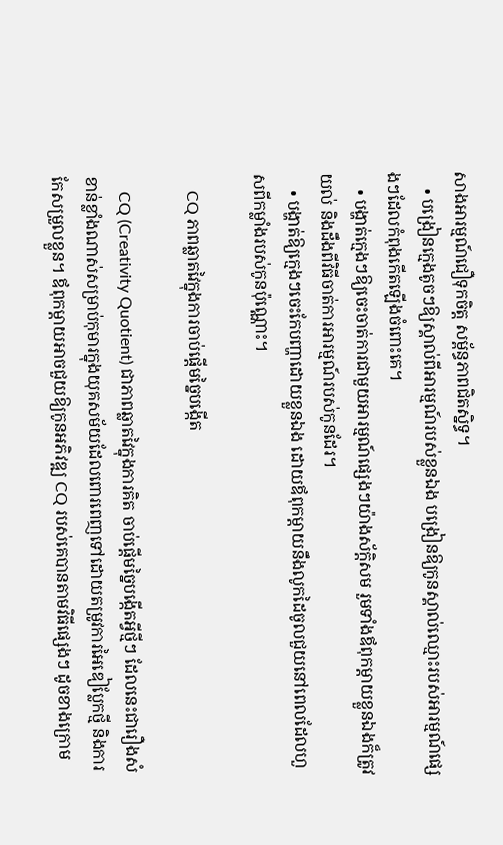សាងអារម្មណ៍ជឿទុកចិត្ត សម្ព័ន្ធភាពជិតស្និទ្ធ។
    • បង្រៀនក្មេងតូចៗឱ្យស្គាល់ពីអារម្មណ៍របស់ខ្លួនឯង បង្រៀនឱ្យកូនស្គាល់ឈ្មោះរបស់អារម្មណ៍ផ្សេងៗដែលកំពុងកើតឡើងចំពោះគេ។
    • បង្ហាត់ក្មេងៗឱ្យចេះចាត់ការជាមួយអារម្មណ៍ផ្សេងៗយ៉ាងស័ក្តិសម រួមទាំងឪពុកម្ដាយខ្លួនឯងក៏ត្រូវយល់ និងដឹងពីវិធីចាត់ការអារម្មណ៍របស់កូនដែរ។
    • បង្ហាត់ឱ្យក្មេងៗចេះកែបញ្ហាដោយខ្លួនឯង ដោយឪពុកម្ដាយនឹងលូកដៃចូលជួយនៅពេលដែលហួសពីកម្លាំងរបស់កូនប៉ុណ្ណោះ។

    CQ ភាពឆ្លាតវៃក្នុងការចាប់ផ្ដើមច្នៃបង្កើត

    CQ (Creativity Quotient) ជាភាពឆ្លាតវៃក្នុងការគិត ចាប់ផ្ដើមច្នៃបង្កើតអ្វីថ្មីៗ ដែលនេះជារឿងសំខាន់ខ្លាំងណាស់សម្រាប់កុមារក្នុងយុគសម័យដែលពោរពេញទៅដោយតម្រូវការអៃឌៀប្លែកថ្មី និងការកែសម្រួលខ្លួន។ ឪពុកម្ដាយអាចជួយឱ្យកូនអភិវឌ្ឍ CQ របស់គេបានតាមវិធីផ្សេងៗ ដូចខាងក្រោម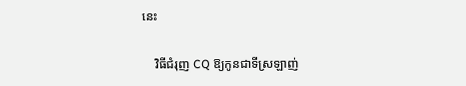នេះ

    វិធីជំរុញ CQ ឱ្យកូនជាទីស្រឡាញ់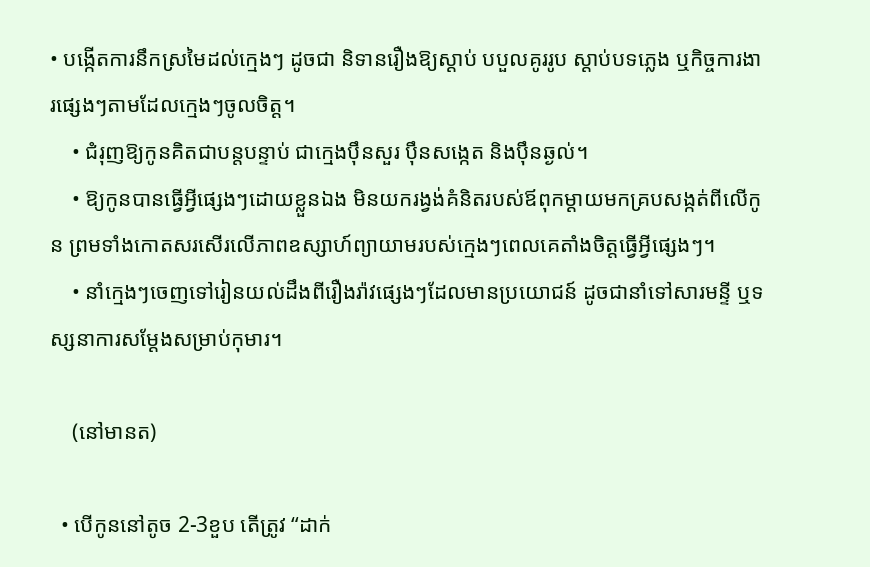• បង្កើតការនឹកស្រមៃដល់ក្មេងៗ ដូចជា និទានរឿងឱ្យស្ដាប់ បបួលគូររូប ស្ដាប់បទភ្លេង ឬកិច្ចការងារផ្សេងៗតាមដែលក្មេងៗចូលចិត្ត។
    • ជំរុញឱ្យកូនគិតជាបន្តបន្ទាប់ ជាក្មេងប៉ឹនសួរ ប៉ឹនសង្កេត និងប៉ឹនឆ្ងល់។
    • ឱ្យកូនបានធ្វើអ្វីផ្សេងៗដោយខ្លួនឯង មិនយករង្វង់គំនិតរបស់ឪពុកម្ដាយមកគ្របសង្កត់ពីលើកូន ព្រមទាំងកោតសរសើរលើភាពឧស្សាហ៍ព្យាយាមរបស់ក្មេងៗពេលគេតាំងចិត្តធ្វើអ្វីផ្សេងៗ។
    • នាំក្មេងៗចេញទៅរៀនយល់ដឹងពីរឿងរ៉ាវផ្សេងៗដែលមានប្រយោជន៍ ដូចជានាំទៅសារមន្ទី ឬទស្សនាការសម្ដែងសម្រាប់កុមារ។

    (នៅមានត)

  • បើកូននៅតូច 2-3ខួប តើត្រូវ “ដាក់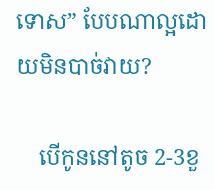ទោស” បែបណាល្អដោយមិនបាច់វាយ?

    បើកូននៅតូច 2-3ខួ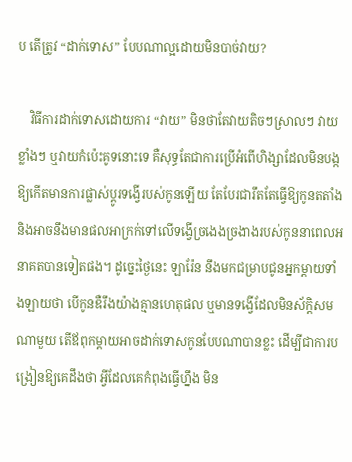ប តើត្រូវ “ដាក់ទោស” បែបណាល្អដោយមិនបាច់វាយ?

    វិធីការដាក់ទោសដោយការ “វាយ” មិនថាតែវាយតិចៗស្រាលៗ វាយខ្លាំងៗ ឬវាយកំប៉េះគូទនោះទេ គឺសុទ្ធតែជាការប្រើអំពើហិង្សាដែលមិនបង្កឱ្យកើតមានការផ្លាស់ប្ដូរទង្វើរបស់កូនឡើយ តែបែរជារឹតតែធ្វើឱ្យកូនតតាំង និងអាចនឹងមានផលអាក្រក់ទៅលើទង្វើច្រងេងច្រងាងរបស់កូននាពេលអនាគតបានទៀតផង។ ដូច្នេះថ្ងៃនេះ ឡារ៉ែន នឹងមកជម្រាបជូនអ្នកម្ដាយទាំងឡាយថា បើកូនឌឺរឹងយ៉ាងគ្មានហេតុផល ឬមានទង្វើដែលមិនស័ក្តិសមណាមួយ តើឪពុកម្ដាយអាចដាក់ទោសកូនបែបណាបានខ្លះ ដើម្បីជាការបង្រៀនឱ្យគេដឹងថា អ្វីដែលគេកំពុងធ្វើហ្នឹង មិន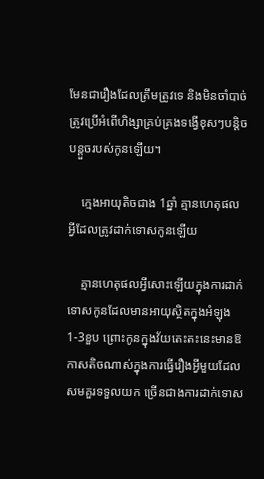មែនជារឿងដែលត្រឹមត្រូវទេ និងមិនចាំបាច់ត្រូវប្រើអំពើហិង្សាគ្រប់គ្រងទង្វើខុសៗបន្តិចបន្តួចរបស់កូនឡើយ។

    ក្មេងអាយុតិចជាង 1ឆ្នាំ គ្មានហេតុផលអ្វីដែលត្រូវដាក់ទោសកូនឡើយ

    គ្មានហេតុផលអ្វីសោះឡើយក្នុងការដាក់ទោសកូនដែលមានអាយុស្ថិតក្នុងអំឡុង 1-3ខួប ព្រោះកូនក្នុងវ័យតេះតះនេះមានឱកាសតិចណាស់ក្នុងការធ្វើរឿងអ្វីមួយដែលសមគួរទទួលយក ច្រើនជាងការដាក់ទោស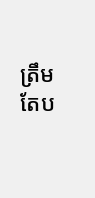ត្រឹមតែប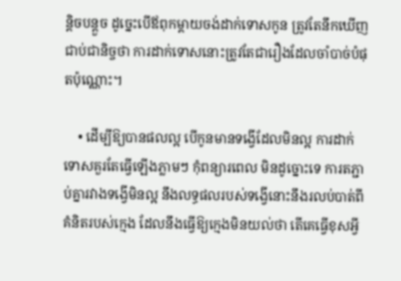ន្តិចបន្តួច ដូច្នេះបើឪពុកម្ដាយចង់ដាក់ទោសកូន ត្រូវតែនឹកឃើញជាប់ជានិច្ចថា ការដាក់ទោសនោះត្រូវតែជារឿងដែលចាំបាច់បំផុតប៉ុណ្ណោះ។

    • ដើម្បីឱ្យបានផលល្អ បើកូនមានទង្វើដែលមិនល្អ ការដាក់ទោសគួរតែធ្វើឡើងភ្លាមៗ កុំពន្យារពេល មិនដូច្នោះទេ ការតភ្ជាប់គ្នារវាងទង្វើមិនល្អ នឹងលទ្ធផលរបស់ទង្វើនោះនឹងរលប់បាត់ពីគំនិតរបស់ក្មេង ដែលនឹងធ្វើឱ្យក្មេងមិនយល់ថា តើគេធ្វើខុសអ្វី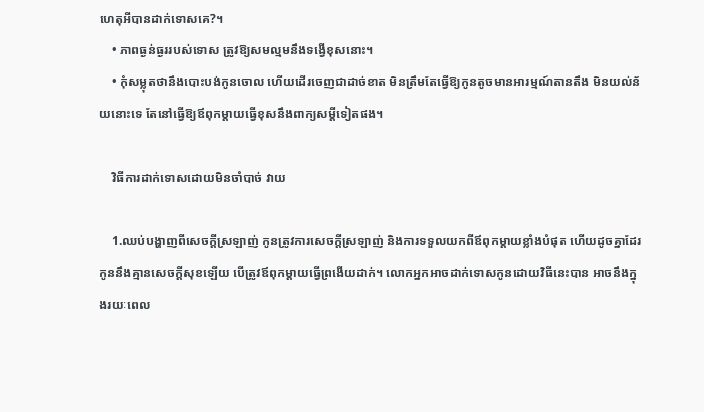ហេតុអីបានដាក់ទោសគេ?។
    • ភាពធ្ងន់ធ្ងររបស់ទោស ត្រូវឱ្យសមល្មមនឹងទង្វើខុសនោះ។
    • កុំសម្លុតថានឹងបោះបង់កូនចោល ហើយដើរចេញជាដាច់ខាត មិនត្រឹមតែធ្វើឱ្យកូនតូចមានអារម្មណ៍តានតឹង មិនយល់ន័យនោះទេ តែនៅធ្វើឱ្យឪពុកម្ដាយធ្វើខុសនឹងពាក្យសម្ដីទៀតផង។

    វិធីការដាក់ទោសដោយមិនចាំបាច់ វាយ

    1.ឈប់បង្ហាញពីសេចក្ដីស្រឡាញ់ កូនត្រូវការសេចក្ដីស្រឡាញ់ និងការទទួលយកពីឪពុកម្ដាយខ្លាំងបំផុត ហើយដូចគ្នាដែរ កូននឹងគ្មានសេចក្ដីសុខឡើយ បើត្រូវឪពុកម្ដាយធ្វើព្រងើយដាក់។ លោកអ្នកអាចដាក់ទោសកូនដោយវិធីនេះបាន អាចនឹងក្នុងរយៈពេល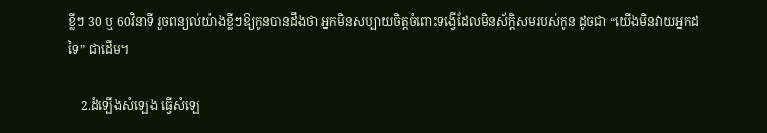ខ្លីៗ 30 ឬ 60វិនាទី រួចពន្យល់យ៉ាងខ្លីៗឱ្យកូនបានដឹងថា អ្នកមិនសប្បាយចិត្តចំពោះទង្វើដែលមិនស័ក្តិសមរបស់កូន ដូចជា “យើងមិនវាយអ្នកដទៃ” ជាដើម។

    2.ដំឡើងសំឡេង ធ្វើសំឡេ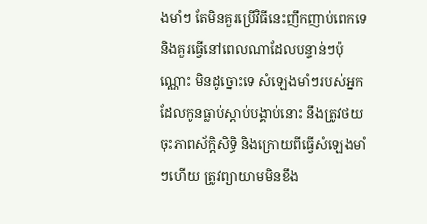ងមាំៗ តែមិនគួរប្រើវិធីនេះញឹកញាប់ពេកទេ និងគួរធ្វើនៅពេលណាដែលបន្ទាន់ៗប៉ុណ្ណោះ មិនដូច្នោះទេ សំឡេងមាំៗរបស់អ្នកដែលកូនធ្លាប់ស្ដាប់បង្គាប់នោះ នឹងត្រូវថយចុះភាពស័ក្តិសិទ្ធិ និងក្រោយពីធ្វើសំឡេងមាំៗហើយ ត្រូវព្យាយាមមិនខឹង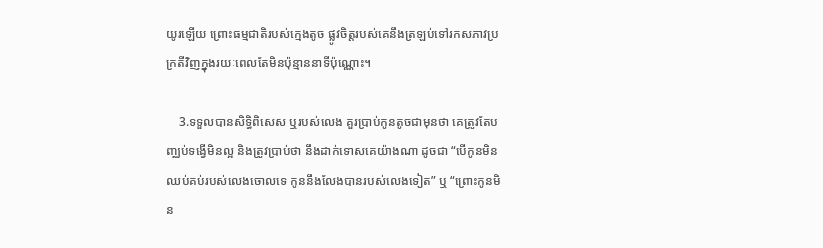យូរឡើយ ព្រោះធម្មជាតិរបស់ក្មេងតូច ផ្លូវចិត្តរបស់គេនឹងត្រឡប់ទៅរកសភាវប្រក្រតីវិញក្នុងរយៈពេលតែមិនប៉ុន្មាននាទីប៉ុណ្ណោះ។

    3.ទទួលបានសិទ្ធិពិសេស ឬរបស់លេង គួរប្រាប់កូនតូចជាមុនថា គេត្រូវតែបញ្ឈប់ទង្វើមិនល្អ និងត្រូវប្រាប់ថា នឹងដាក់ទោសគេយ៉ាងណា ដូចជា “បើកូនមិនឈប់គប់របស់លេងចោលទេ កូននឹងលែងបានរបស់លេងទៀត” ឬ “ព្រោះកូនមិន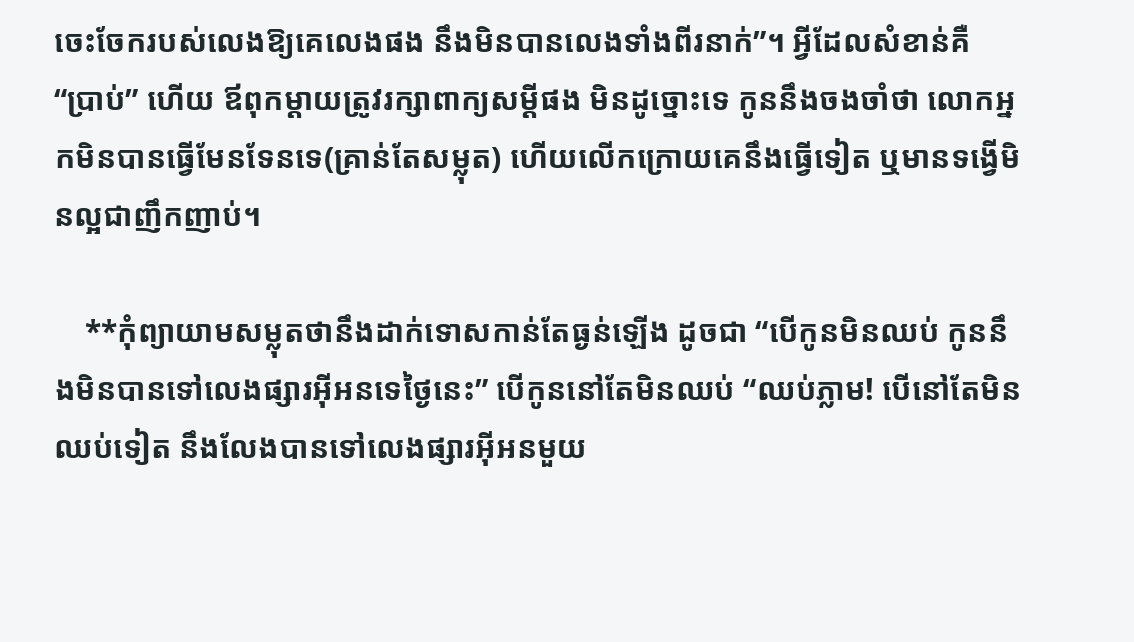ចេះចែករបស់លេងឱ្យគេលេងផង នឹងមិនបានលេងទាំងពីរនាក់”។ អ្វីដែលសំខាន់គឺ “ប្រាប់” ហើយ ឪពុកម្ដាយត្រូវរក្សាពាក្យសម្ដីផង មិនដូច្នោះទេ កូននឹងចងចាំថា លោកអ្នកមិនបានធ្វើមែនទែនទេ(គ្រាន់តែសម្លុត) ហើយលើកក្រោយគេនឹងធ្វើទៀត ឬមានទង្វើមិនល្អជាញឹកញាប់។

    **កុំព្យាយាមសម្លុតថានឹងដាក់ទោសកាន់តែធ្ងន់ឡើង ដូចជា “បើកូនមិនឈប់ កូននឹងមិនបានទៅលេងផ្សារអ៊ីអនទេថ្ងៃនេះ” បើកូននៅតែមិនឈប់ “ឈប់ភ្លាម! បើនៅតែមិនឈប់ទៀត នឹងលែងបានទៅលេងផ្សារអ៊ីអនមួយ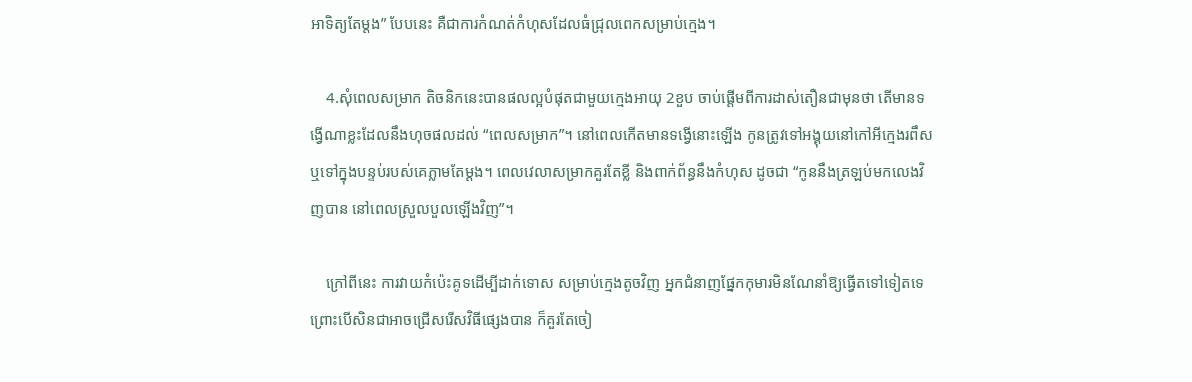អាទិត្យតែម្ដង” បែបនេះ គឺជាការកំណត់កំហុសដែលធំជ្រុលពេកសម្រាប់ក្មេង។

    4.សុំពេលសម្រាក តិចនិកនេះបានផលល្អបំផុតជាមួយក្មេងអាយុ 2ខួប ចាប់ផ្ដើមពីការដាស់តឿនជាមុនថា តើមានទង្វើណាខ្លះដែលនឹងហុចផលដល់ “ពេលសម្រាក”។ នៅពេលកើតមានទង្វើនោះឡើង កូនត្រូវទៅអង្គុយនៅកៅអីក្មេងរពឹស ឬទៅក្នុងបន្ទប់របស់គេភ្លាមតែម្ដង។ ពេលវេលាសម្រាកគួរតែខ្លី និងពាក់ព័ន្ធនឹងកំហុស ដូចជា “កូននឹងត្រឡប់មកលេងវិញបាន នៅពេលស្រួលបួលឡើងវិញ”។

    ក្រៅពីនេះ ការវាយកំប៉េះគូទដើម្បីដាក់ទោស សម្រាប់ក្មេងតូចវិញ អ្នកជំនាញផ្នែកកុមារមិនណែនាំឱ្យធ្វើតទៅទៀតទេ ព្រោះបើសិនជាអាចជ្រើសរើសវិធីផ្សេងបាន ក៏គួរតែចៀ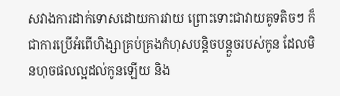សវាងការដាក់ទោសដោយការវាយ ព្រោះទោះជាវាយគូទតិចៗ ក៏ជាការប្រើអំពើហិង្សាគ្រប់គ្រងកំហុសបន្តិចបន្តួចរបស់កូន ដែលមិនហុចផលល្អដល់កូនឡើយ និង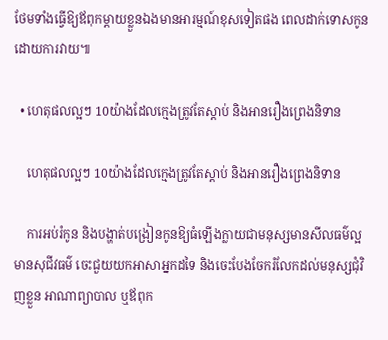ថែមទាំងធ្វើឱ្យឪពុកម្ដាយខ្លួនឯងមានអារម្មណ៍ខុសទៀតផង ពេលដាក់ទោសកូនដោយការវាយ៕

  • ហេតុផលល្អៗ 10យ៉ាងដែលក្មេងត្រូវតែស្តាប់ និងអានរឿងព្រេងនិទាន

    ហេតុផលល្អៗ 10យ៉ាងដែលក្មេងត្រូវតែស្តាប់ និងអានរឿងព្រេងនិទាន

    ការអប់រំកូន និងបង្ហាត់បង្រៀនកូនឱ្យធំឡើងក្លាយជាមនុស្សមានសីលធម៌ល្អ មានសុជីវធម៌ ចេះជួយយកអាសាអ្នកដទៃ និងចេះបែងចែករំលែកដល់មនុស្សជុំវិញខ្លួន អាណាព្យាបាល ឬឪពុក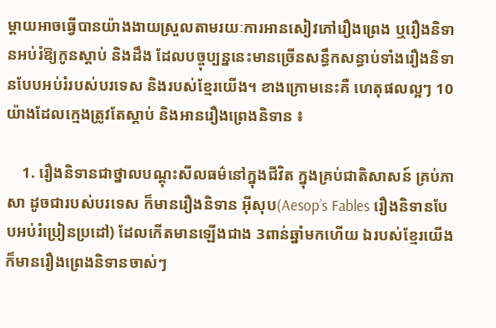ម្ដាយអាចធ្វើបានយ៉ាងងាយស្រួលតាមរយៈការអានសៀវភៅរឿងព្រេង ឬរឿងនិទានអប់រំឱ្យកូនស្ដាប់ និងដឹង ដែលបច្ចុប្បន្ននេះមានច្រើនសន្ធឹកសន្ធាប់ទាំងរឿងនិទានបែបអប់រំរបស់បរទេស និងរបស់ខ្មែរយើង។ ខាងក្រោមនេះគឺ ហេតុផលល្អៗ 10យ៉ាងដែលក្មេងត្រូវតែស្តាប់ និងអានរឿងព្រេងនិទាន ៖

    1. រឿងនិទានជាថ្នាលបណ្តុះសីលធម៌នៅក្នុងជីវិត ក្នុងគ្រប់ជាតិសាសន៍ គ្រប់ភាសា ដូចជារបស់បរទេស ក៏មានរឿងនិទាន អ៊ីសុប(Aesop’s Fables រឿងនិទានបែបអប់រំប្រៀនប្រដៅ) ដែលកើតមានឡើងជាង 3ពាន់ឆ្នាំមកហើយ ឯរបស់ខ្មែរយើងក៏មានរឿងព្រេងនិទានចាស់ៗ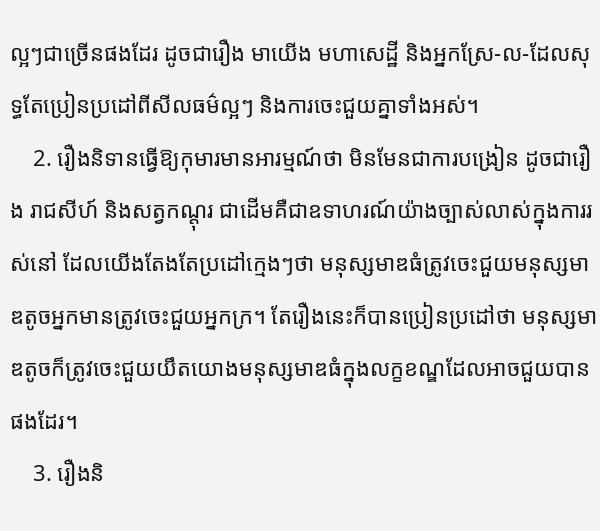ល្អៗជាច្រើនផងដែរ ដូចជារឿង មាយើង មហាសេដ្ឋី និងអ្នកស្រែ-ល-ដែលសុទ្ធតែប្រៀនប្រដៅពីសីលធម៌ល្អៗ និងការចេះជួយគ្នាទាំងអស់។
    2. រឿងនិទានធ្វើឱ្យកុមារមានអារម្មណ៍ថា មិនមែនជាការបង្រៀន ដូចជារឿង រាជសីហ៍ និងសត្វកណ្តុរ ជាដើមគឺជាឧទាហរណ៍យ៉ាងច្បាស់លាស់ក្នុងការរស់នៅ ដែលយើងតែងតែប្រដៅក្មេងៗថា មនុស្សមាឌធំត្រូវចេះជួយមនុស្សមាឌតូចអ្នកមានត្រូវចេះជួយអ្នកក្រ។ តែរឿងនេះក៏បានប្រៀនប្រដៅថា មនុស្សមាឌតូចក៏ត្រូវចេះជួយយឹតយោងមនុស្សមាឌធំក្នុងលក្ខខណ្ឌដែលអាចជួយបានផងដែរ។
    3. រឿងនិ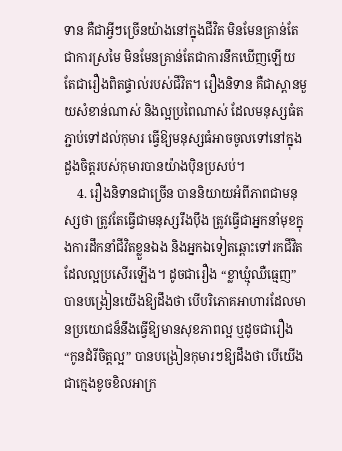ទាន គឺជាអ្វីៗច្រើនយ៉ាងនៅក្នុងជីវិត មិនមែនគ្រាន់តែជាការស្រមៃ មិនមែនគ្រាន់តែជាការនឹកឃើញឡើយ តែជារឿងពិតផ្ទាល់របស់ជីវិត។ រឿងនិទាន គឺជាស្ពានមួយសំខាន់ណាស់ និងល្អប្រពៃណាស់ ដែលមនុស្សធំតភ្ជាប់ទៅដល់កុមារ ធ្វើឱ្យមនុស្សធំអាចចូលទៅនៅក្នុងដួងចិត្តរបស់កុមារបានយ៉ាងប៉ិនប្រសប់។
    4. រឿងនិទានជាច្រើន បាននិយាយអំពីភាពជាមនុស្សថា ត្រូវតែធ្វើជាមនុស្សរឹងប៉ឹង ត្រូវធ្វើជាអ្នកនាំមុខក្នុងការដឹកនាំជីវិតខ្លួនឯង និងអ្នកឯទៀតឆ្ពោះទៅរកជីវិតដែលល្អប្រសើរឡើង។ ដូចជារឿង “ខ្លាឃ្មុំឈឺធ្មេញ” បានបង្រៀនយើងឱ្យដឹងថា បើបរិភោគអាហារដែលមានប្រយោជន៏នឹងធ្វើឱ្យមានសុខភាពល្អ ឬដូចជារឿង “កូនដំរីចិត្តល្អ” បានបង្រៀនកុមារៗឱ្យដឹងថា បើយើងជាក្មេងខូចខិលអាក្រ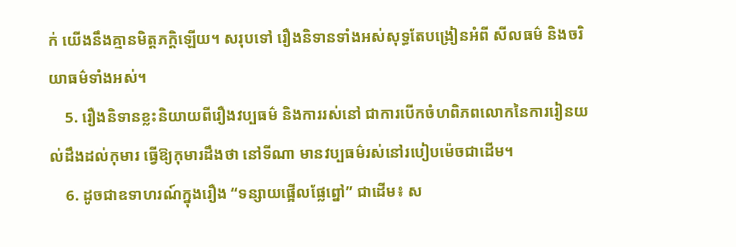ក់ យើងនឹងគ្មានមិត្តភក្តិឡើយ។ សរុបទៅ រឿងនិទានទាំងអស់សុទ្ធតែបង្រៀនអំពី សីលធម៌ និងចរិយាធម៌ទាំងអស់។
    5. រឿងនិទានខ្លះនិយាយពីរឿងវប្បធម៌ និងការរស់នៅ ជាការបើកចំហពិភពលោកនៃការរៀនយល់ដឹងដល់កុមារ ធ្វើឱ្យកុមារដឹងថា នៅទីណា មានវប្បធម៌រស់នៅរបៀបម៉េចជាដើម។
    6. ដូចជាឧទាហរណ៍ក្នុងរឿង “ទន្សាយផ្អើលផ្លែព្នៅ” ជាដើម៖ ស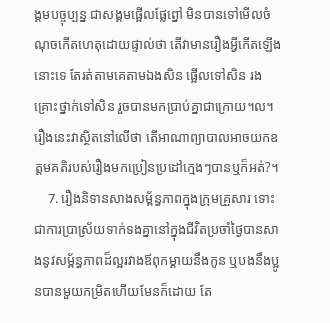ង្គមបច្ចុប្បន្ន ជាសង្គមផ្អើលផ្លែព្នៅ មិនបានទៅមើលចំណុចកើតហេតុដោយផ្ទាល់ថា តើវាមានរឿងអ្វីកើតឡើងនោះទេ តែរត់តាមគេតាមឯងសិន ផ្អើលទៅសិន រងគ្រោះថ្នាក់ទៅសិន រួចបានមកប្រាប់គ្នាជាក្រោយ។ល។ រឿងនេះវាស្ថិតនៅលើថា តើអាណាព្យាបាលអាចយកឧត្តមគតិរបស់រឿងមកប្រៀនប្រដៅក្មេងៗបានឬក៏អត់?។
    7. រឿងនិទានសាងសម្ព័ន្ធភាពក្នុងក្រុមគ្រួសារ ទោះជាការប្រាស្រ័យទាក់ទងគ្នានៅក្នុងជីវិតប្រចាំថ្ងៃបានសាងនូវសម្ព័ន្ធភាពដ៏ល្អរវាងឪពុកម្ដាយនឹងកូន ឬបងនឹងប្អូនបានមួយកម្រិតហើយមែនក៏ដោយ តែ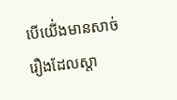បើយើ់ងមានសាច់រឿងដែលស្តា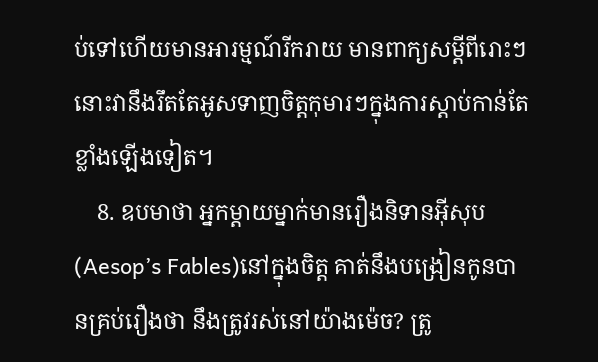ប់ទៅហើយមានអារម្មណ៍រីករាយ មានពាក្យសម្ដីពីរោះៗ នោះវានឹងរឹតតែអូសទាញចិត្តកុមារៗក្នុងការស្តាប់កាន់តែខ្លាំងឡើងទៀត។
    8. ឧបមាថា អ្នកម្តាយម្នាក់មានរឿងនិទានអ៊ីសុប(Aesop’s Fables)នៅក្នុងចិត្ត គាត់នឹងបង្រៀនកូនបានគ្រប់រឿងថា នឹងត្រូវរស់នៅយ៉ាងម៉េច? ត្រូ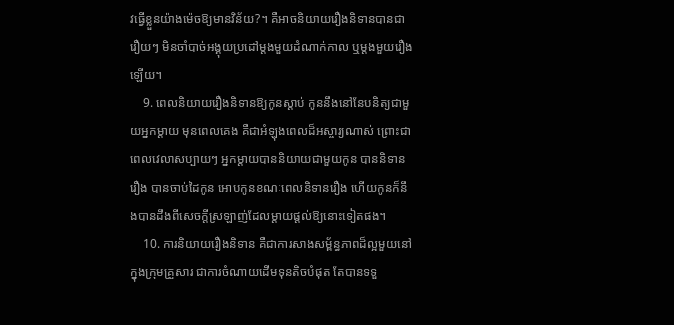វធ្វើខ្លួនយ៉ាងម៉េចឱ្យមានវិន័យ?។ គឺអាចនិយាយរឿងនិទានបានជារឿយៗ មិនចាំបាច់អង្គុយប្រដៅម្តងមួយដំណាក់កាល ឬម្ដងមួយរឿងឡើយ។
    9. ពេលនិយាយរឿងនិទានឱ្យកូនស្ដាប់ កូននឹងនៅនែបនិត្យជាមួយអ្នកម្តាយ មុនពេលគេង គឺជាអំឡុងពេលដ៏អស្ចារ្យណាស់ ព្រោះជាពេលវេលាសប្បាយៗ អ្នកម្តាយបាននិយាយជាមួយកូន បាននិទានរឿង បានចាប់ដៃកូន អោបកូនខណៈពេលនិទានរឿង ហើយកូនក៏នឹងបានដឹងពីសេចក្តីស្រឡាញ់ដែលម្តាយផ្តល់ឱ្យនោះទៀតផង។
    10. ការនិយាយរឿងនិទាន គឺជាការសាងសម្ព័ន្ធភាពដ៏ល្អមួយនៅក្នុងក្រុមគ្រួសារ ជាការចំណាយដើមទុនតិចបំផុត តែបានទទួ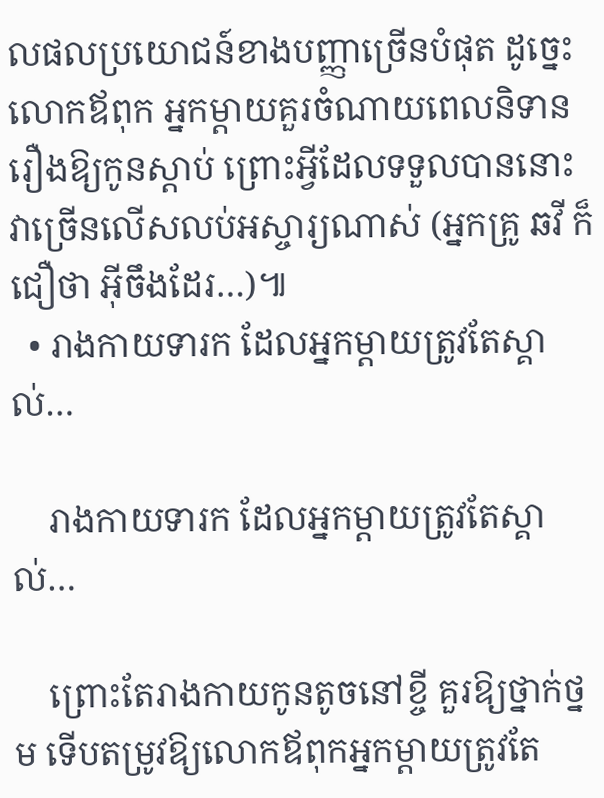លផលប្រយោជន៍ខាងបញ្ញាច្រើនបំផុត ដូច្នេះលោកឪពុក អ្នកម្តាយគួរចំណាយពេលនិទានរឿងឱ្យកូនស្តាប់ ព្រោះអ្វីដែលទទួលបាននោះវាច្រើនលើសលប់អស្ចារ្យណាស់ (អ្នកគ្រូ ឆវី ក៏ជឿថា អ៊ីចឹងដែរ…)៕
  • រាងកាយទារក ដែលអ្នកម្តាយត្រូវតែស្គាល់…

    រាងកាយទារក ដែលអ្នកម្តាយត្រូវតែស្គាល់…

    ព្រោះតែរាងកាយកូនតូចនៅខ្ចី គួរឱ្យថ្នាក់ថ្នម ទើបតម្រូវឱ្យលោកឪពុកអ្នកម្តាយត្រូវតែ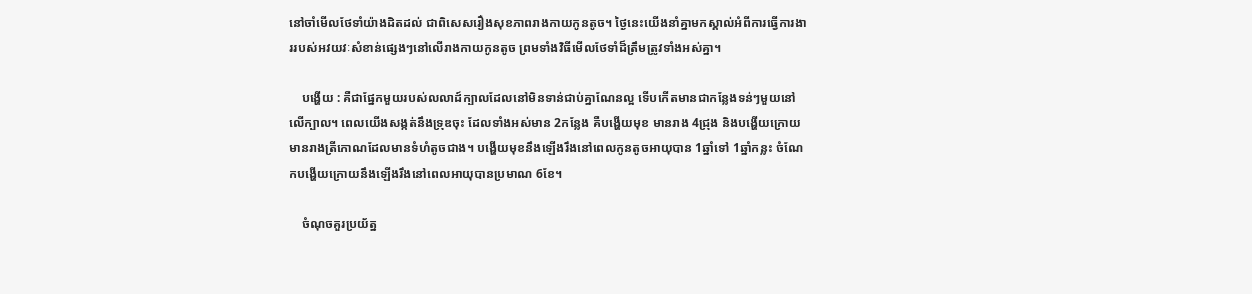នៅចាំមើលថែទាំយ៉ាងដិតដល់ ជាពិសេសរឿងសុខភាពរាងកាយកូនតូច។ ថ្ងៃនេះយើងនាំគ្នាមកស្គាល់អំពីការធ្វើការងាររបស់អវយវៈសំខាន់ផ្សេងៗនៅលើរាងកាយកូនតូច ព្រមទាំងវិធីមើលថែទាំដ៏ត្រឹមត្រូវទាំងអស់គ្នា។

    បង្ហើយ : គឺជាផ្នែកមួយរបស់លលាដ៍ក្បាលដែលនៅមិនទាន់ជាប់គ្នាណែនល្អ ទើបកើតមានជាកន្លែងទន់ៗមួយនៅលើក្បាល។ ពេលយើងសង្កត់នឹងទ្រុឌចុះ ដែលទាំងអស់មាន 2កន្លែង គឺបង្ហើយមុខ មានរាង 4ជ្រុង និងបង្ហើយក្រោយ មានរាងត្រីកោណដែលមានទំហំតូចជាង។ បង្ហើយមុខនឹងឡើងរឹងនៅពេលកូនតូចអាយុបាន 1ឆ្នាំទៅ 1ឆ្នាំកន្លះ ចំណែកបង្ហើយក្រោយនឹងឡើងរឹងនៅពេលអាយុបានប្រមាណ 6ខែ។

    ចំណុចគួរប្រយ័ត្ន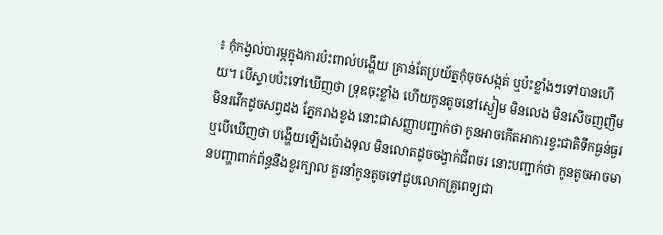៖ កុំកង្វល់បារម្ភក្នុងការប៉ះពាល់បង្ហើយ គ្រាន់តែប្រយ័ត្នកុំចុចសង្កត់ ឬប៉ះខ្លាំងៗទៅបានហើយ។ បើស្ទាបប៉ះទៅឃើញថា ទ្រុឌចុះខ្លាំង ហើយកូនតូចនៅស្ងៀម មិនលេង មិនសើចញញឹម មិនរវើកដូចសព្វដង ភ្នែករាងខូង នោះជាសញ្ញាបញ្ជាក់ថា កូនអាចកើតអាការខ្វះជាតិទឹកធ្ងន់ធ្ងរ ឬបើឃើញថា បង្ហើយឡើងប៉ោងទុល មិនលោតដូចចង្វាក់ជីពចរ នោះបញ្ជាក់ថា កូនតូចអាចមានបញ្ហាពាក់ព័ន្ធនឹងខួរក្បាល គួរនាំកូនតូចទៅជួបលោកគ្រូពេទ្យជា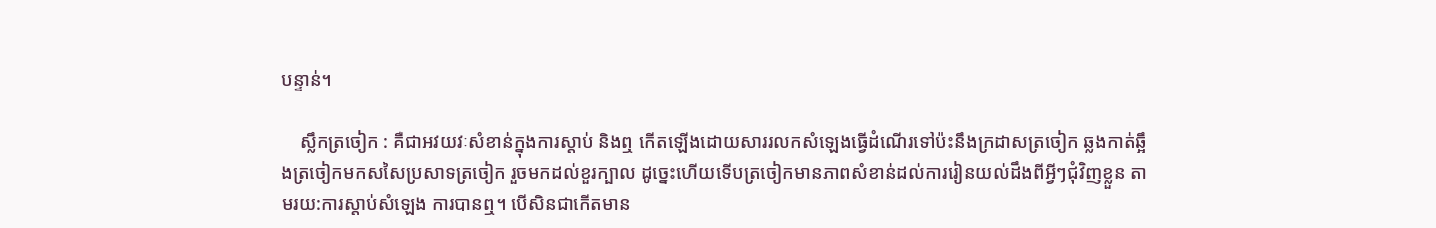បន្ទាន់។

    ស្លឹកត្រចៀក : គឺជាអវយវៈសំខាន់ក្នុងការស្តាប់ និងឮ កើតឡើងដោយសាររលកសំឡេងធ្វើដំណើរទៅប៉ះនឹងក្រដាសត្រចៀក ឆ្លងកាត់ឆ្អឹងត្រចៀកមកសសៃប្រសាទត្រចៀក រួចមកដល់ខួរក្បាល ដូច្នេះហើយទើបត្រចៀកមានភាពសំខាន់ដល់ការរៀនយល់ដឹងពីអ្វីៗជុំវិញខ្លួន តាមរយ:ការស្តាប់សំឡេង ការបានឮ។ បើសិនជាកើតមាន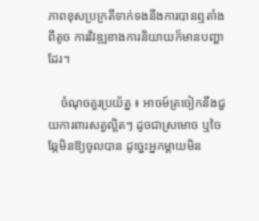ភាពខុសប្រក្រតីទាក់ទងនឹងការបានឮតាំងពីតូច ការវិវឌ្ឍខាងការនិយាយក៏មានបញ្ហាដែរ។

    ចំណុចគួរប្រយ័ត្ន ៖ អាចម៍ត្រចៀកនឹងជួយការពារសត្វល្អិតៗ ដូចជាស្រមោច ឬចៃឆ្កែមិនឱ្យចូលបាន ដូច្នេះអ្នកម្ដាយមិន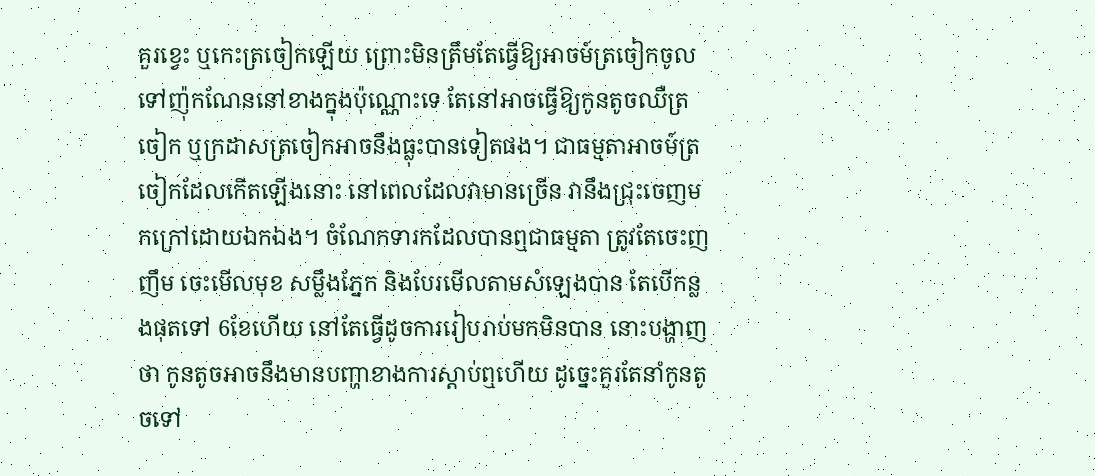គួរខ្វេះ ឬកេះត្រចៀកឡើយ ព្រោះមិនត្រឹមតែធ្វើឱ្យអាចម៍ត្រចៀកចូលទៅញ៉ុកណែននៅខាងក្នុងប៉ុណ្ណោះទេ តែនៅអាចធ្វើឱ្យកូនតូចឈឺត្រចៀក ឬក្រដាសត្រចៀកអាចនឹងធ្លុះបានទៀតផង។ ជាធម្មតាអាចម៍ត្រចៀកដែលកើតឡើងនោះ នៅពេលដែលវាមានច្រើន វានឹងជ្រុះចេញមកក្រៅដោយឯកឯង។ ចំណែកទារកដែលបានឮជាធម្មតា ត្រូវតែចេះញញឹម ចេះមើលមុខ សម្លឹងភ្នែក និងបែរមើលតាមសំឡេងបាន តែបើកន្លងផុតទៅ 6ខែហើយ នៅតែធ្វើដូចការរៀបរាប់មកមិនបាន នោះបង្ហាញថា កូនតូចអាចនឹងមានបញ្ហាខាងការស្តាប់ឮហើយ ដូច្នេះគួរតែនាំកូនតូចទៅ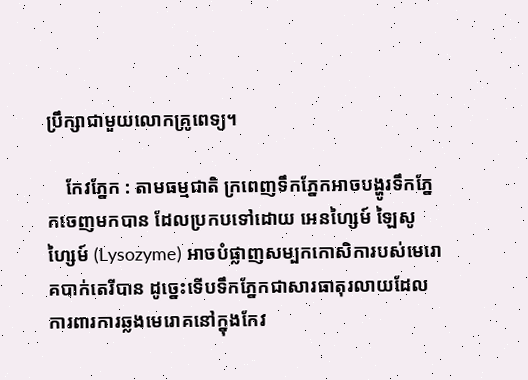ប្រឹក្សាជាមួយលោកគ្រូពេទ្យ។

    កែវភ្នែក : តាមធម្មជាតិ ក្រពេញទឹកភ្នែកអាចបង្ហូរទឹកភ្នែកចេញមកបាន ដែលប្រកបទៅដោយ អេនហ្សៃម៍ ឡៃសូហ្សៃម៍ (Lysozyme) អាចបំផ្លាញសម្បកកោសិការបស់មេរោគបាក់តេរីបាន ដូច្នេះទើបទឹកភ្នែកជាសារធាតុរលាយដែលការពារការឆ្លងមេរោគនៅក្នុងកែវ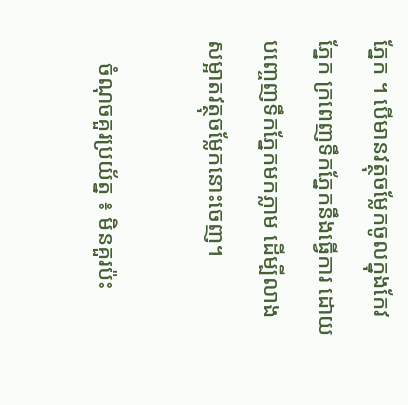ភ្នែក ។ បើមានវត្ថុចម្លែកចូលក្នុងកែវភ្នែក ក្រពេញទឹកភ្នែកនឹងធ្វើការ ដោយបញ្ចេញទឹកភ្នែកមកភ្លាម ដើម្បីលាងសម្អាតវត្ថុចម្លែកនោះចេញ។

    ចំណុចគួរប្រយ័ត្ន ៖ មិនគួរប៉ះ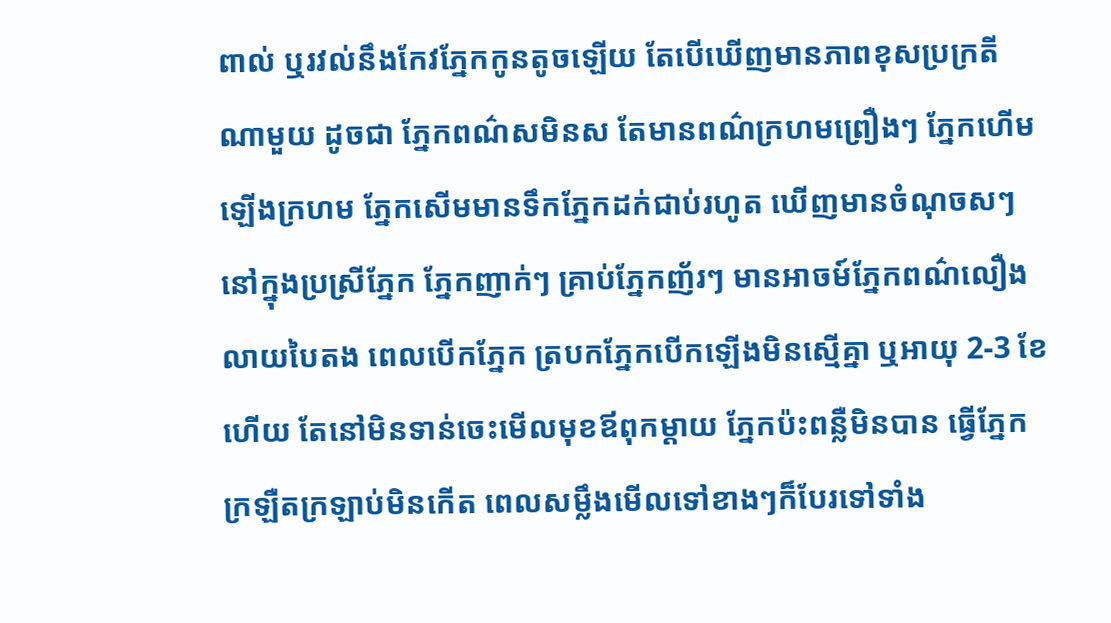ពាល់ ឬរវល់នឹងកែវភ្នែកកូនតូចឡើយ តែបើឃើញមានភាពខុសប្រក្រតីណាមួយ ដូចជា ភ្នែកពណ៌សមិនស តែមានពណ៌ក្រហមព្រឿងៗ ភ្នែកហើមឡើងក្រហម ភ្នែកសើមមានទឹកភ្នែកដក់ជាប់រហូត ឃើញមានចំណុចសៗនៅក្នុងប្រស្រីភ្នែក ភ្នែកញាក់ៗ គ្រាប់ភ្នែកញ័រៗ មានអាចម៍ភ្នែកពណ៌លឿងលាយបៃតង ពេលបើកភ្នែក ត្របកភ្នែកបើកឡើងមិនស្មើគ្នា ឬអាយុ 2-3 ខែហើយ តែនៅមិនទាន់ចេះមើលមុខឪពុកម្តាយ ភ្នែកប៉ះពន្លឺមិនបាន ធ្វើភ្នែកក្រឡឺតក្រឡាប់មិនកើត ពេលសម្លឹងមើលទៅខាងៗក៏បែរទៅទាំង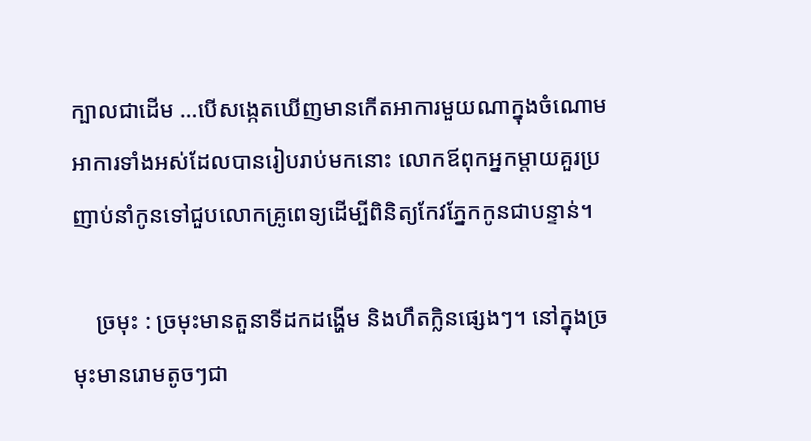ក្បាលជាដើម …បើសង្កេតឃើញមានកើតអាការមួយណាក្នុងចំណោមអាការទាំងអស់ដែលបានរៀបរាប់មកនោះ លោកឪពុកអ្នកម្តាយគួរប្រញាប់នាំកូនទៅជួបលោកគ្រូពេទ្យដើម្បីពិនិត្យកែវភ្នែកកូនជាបន្ទាន់។

    ច្រមុះ : ច្រមុះមានតួនាទីដកដង្ហើម និងហឹតក្លិនផ្សេងៗ។ នៅក្នុងច្រមុះមានរោមតូចៗជា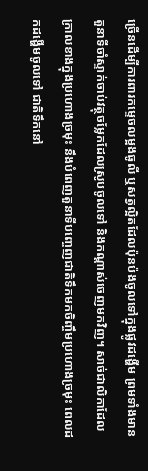ច្រើនដើម្បីការពារកម្ទេចលម្អងធូលី ឬសត្វល្អិតដែលប៉ុនប៉ងចូលទៅក្នុងផ្លូវដង្ហើម ព្រមទាំងមានតួនាទីចាំស្ទាក់ចាប់វត្ថុចម្លែកដែលស្រូបចូលទៅ និងកណ្តាស់ចេញមកវិញ។ សាច់ជាលិកាដែលក្រាលខាងក្នុងប្រហោងច្រមុះ នឹងបំពេញតួនាទីបញ្ចេញជាតិទឹកមកចិញ្ចឹមប្រហោងច្រមុះ ពេលដកដង្ហើមចូលទៅ ជាតិទឹកនៅ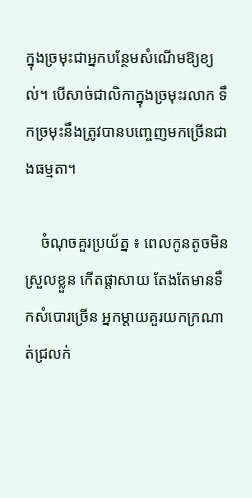ក្នុងច្រមុះជាអ្នកបន្ថែមសំណើមឱ្យខ្យល់។ បើសាច់ជាលិកាក្នុងច្រមុះរលាក ទឹកច្រមុះនឹងត្រូវបានបញ្ចេញមកច្រើនជាងធម្មតា។

    ចំណុចគួរប្រយ័ត្ន ៖ ពេលកូនតូចមិនស្រួលខ្លួន កើតផ្តាសាយ តែងតែមានទឹកសំបោរច្រើន អ្នកម្ដាយគួរយកក្រណាត់ជ្រលក់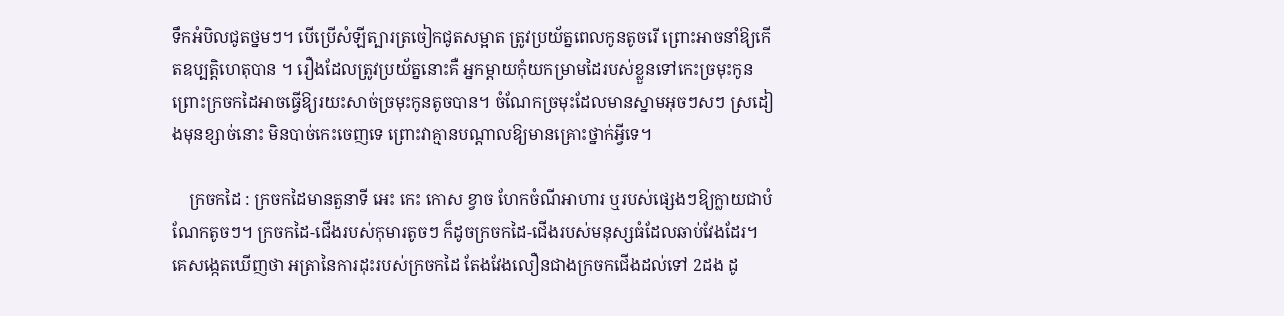ទឹកអំបិលជូតថ្នមៗ។ បើប្រើសំឡីត្បារត្រចៀកជូតសម្អាត ត្រូវប្រយ័ត្នពេលកូនតូចរើ ព្រោះអាចនាំឱ្យកើតឧប្បត្តិហេតុបាន ។ រឿងដែលត្រូវប្រយ័ត្ននោះគឺ អ្នកម្ដាយកុំយកម្រាមដៃរបស់ខ្លួនទៅកេះច្រមុះកូន ព្រោះក្រចកដៃអាចធ្វើឱ្យរយះសាច់ច្រមុះកូនតូចបាន។ ចំណែកច្រមុះដែលមានស្នាមអុចៗសៗ ស្រដៀងមុនខ្សាច់នោះ មិនបាច់កេះចេញទេ ព្រោះវាគ្មានបណ្តាលឱ្យមានគ្រោះថ្នាក់អ្វីទេ។

    ក្រចកដៃ : ក្រចកដៃមានតួនាទី អេះ កេះ កោស ខ្វាច ហែកចំណីអាហារ ឬរបស់ផ្សេងៗឱ្យក្លាយជាបំណែកតូចៗ។ ក្រចកដៃ-ជើងរបស់កុមារតូចៗ ក៏ដូចក្រចកដៃ-ជើងរបស់មនុស្សធំដែលឆាប់វែងដែរ។ គេសង្កេតឃើញថា អត្រានៃការដុះរបស់ក្រចកដៃ តែងវែងលឿនជាងក្រចកជើងដល់ទៅ 2ដង ដូ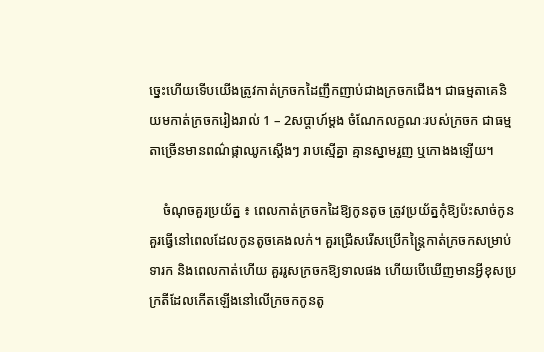ច្នេះហើយទើបយើងត្រូវកាត់ក្រចកដៃញឹកញាប់ជាងក្រចកជើង។ ជាធម្មតាគេនិយមកាត់ក្រចករៀងរាល់ 1 – 2សប្តាហ៍ម្តង ចំណែកលក្ខណៈរបស់ក្រចក ជាធម្មតាច្រើនមានពណ៌ផ្កាឈូកស្តើងៗ រាបស្មើគ្នា គ្មានស្នាមរួញ ឬកោងងឡើយ។

    ចំណុចគួរប្រយ័ត្ន ៖ ពេលកាត់ក្រចកដៃឱ្យកូនតូច ត្រូវប្រយ័ត្នកុំឱ្យប៉ះសាច់កូន គួរធ្វើនៅពេលដែលកូនតូចគេងលក់។ គួរជ្រើសរើសប្រើកន្រ្តៃកាត់ក្រចកសម្រាប់ទារក និងពេលកាត់ហើយ គួររូសក្រចកឱ្យទាលផង ហើយបើឃើញមានអ្វីខុសប្រក្រតីដែលកើតឡើងនៅលើក្រចកកូនតូ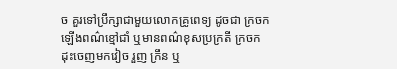ច គួរទៅប្រឹក្សាជាមួយលោកគ្រូពេទ្យ ដូចជា ក្រចកឡើងពណ៌ខ្មៅជាំ ឬមានពណ៌ខុសប្រក្រតី ក្រចកដុះចេញមកវៀច រួញ ក្រឹន ឬ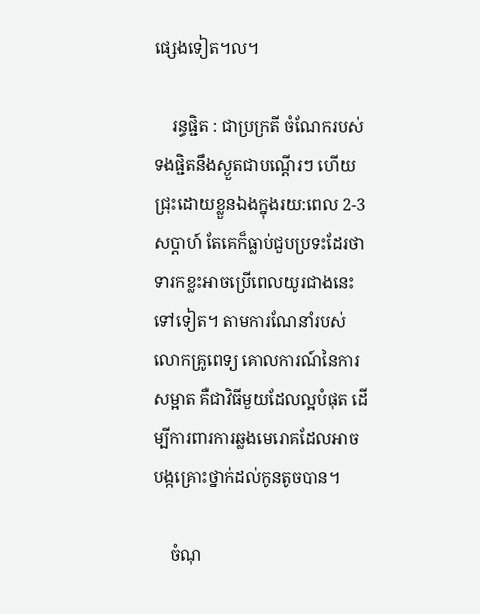ផ្សេងទៀត។ល។

    រន្ធផ្ជិត : ជាប្រក្រតី ចំណែករបស់ទងផ្ជិតនឹងស្ងួតជាបណ្តើរៗ ហើយជ្រុះដោយខ្លួនឯងក្នុងរយ:ពេល 2-3សប្តាហ៍ តែគេក៏ធ្លាប់ជួបប្រទះដែរថា ទារកខ្លះអាចប្រើពេលយូរជាងនេះទៅទៀត។ តាមការណែនាំរបស់លោកគ្រូពេទ្យ គោលការណ៍នៃការសម្អាត គឺជាវិធីមួយដែលល្អបំផុត ដើម្បីការពារការឆ្លងមេរោគដែលអាចបង្កគ្រោះថ្នាក់ដល់កូនតូចបាន។

    ចំណុ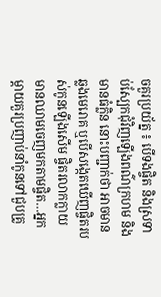ចគួរប្រយ័ត្ន ៖ បើទងផ្ចិត និងស្រទាប់ស្បែកជុំវិញឡើងពណ៌ក្រហម និងមានធំក្លិន នោះបញ្ជាក់ថា អាចមានឆ្លងមេរោគ ឬបើសង្កេតឃើញផ្ចិតរបស់កូនឡើងសើម ផ្ចិតរលាកក្លាយ មានឈាមចេញមកតាមផ្ចិត…អ្នកម្តាយគួរប្រញាប់នាំកូនទៅជួបគ្រូ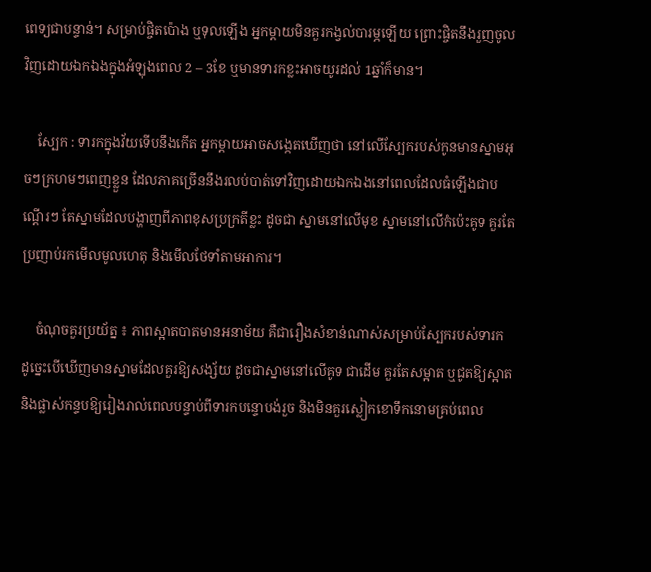ពេទ្យជាបន្ទាន់។ សម្រាប់ផ្ចិតប៉ោង ឬទុលឡើង អ្នកម្តាយមិនគួរកង្វល់បារម្ភឡើយ ព្រោះផ្ចិតនឹងរួញចូលវិញដោយឯកឯងក្នុងអំឡុងពេល 2 – 3ខែ ឬមានទារកខ្លះអាចយូរដល់ 1ឆ្នាំក៏មាន។

    ស្បែក : ទារកក្នុងវ័យទើបនឹងកើត អ្នកម្តាយអាចសង្កេតឃើញថា នៅលើស្បែករបស់កូនមានស្នាមអុចៗក្រហមៗពេញខ្លួន ដែលភាគច្រើននឹងរលប់បាត់ទៅវិញដោយឯកឯងនៅពេលដែលធំឡើងជាបណ្តើរៗ តែស្នាមដែលបង្ហាញពីភាពខុសប្រក្រតីខ្លះ ដូចជា ស្នាមនៅលើមុខ ស្នាមនៅលើកំប៉េះគូទ គួរតែប្រញាប់រកមើលមូលហេតុ និងមើលថែទាំតាមអាការ។

    ចំណុចគួរប្រយ័ត្ន ៖ ភាពស្អាតបាតមានអនាម័យ គឺជារឿងសំខាន់ណាស់សម្រាប់ស្បែករបស់ទារក ដូច្នេះបើឃើញមានស្នាមដែលគួរឱ្យសង្ស័យ ដូចជាស្នាមនៅលើគូទ ជាដើម គួរតែសម្អាត ឬជូតឱ្យស្អាត និងផ្លាស់កន្ទបឱ្យរៀងរាល់ពេលបន្ទាប់ពីទារកបន្ទោបង់រួច និងមិនគួរស្លៀកខោទឹកនោមគ្រប់ពេល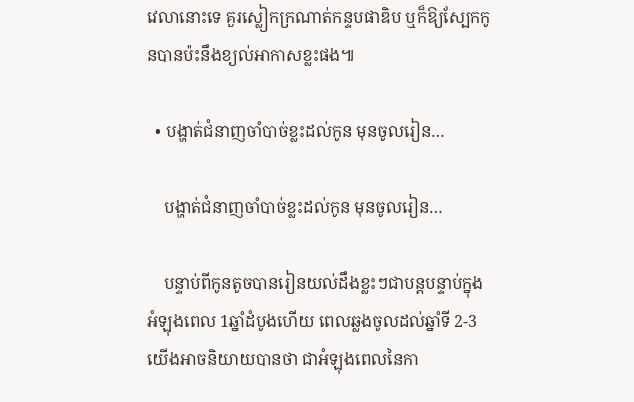វេលានោះទេ គួរស្លៀកក្រណាត់កន្ទបផាឌិប ឬក៏ឱ្យស្បែកកូនបានប៉ះនឹងខ្យល់អាកាសខ្លះផង៕

  • បង្ហាត់ជំនាញចាំបាច់ខ្លះដល់កូន មុនចូលរៀន…

    បង្ហាត់ជំនាញចាំបាច់ខ្លះដល់កូន មុនចូលរៀន…

    បន្ទាប់ពីកូនតូចបានរៀនយល់ដឹងខ្លះៗជាបន្តបន្ទាប់ក្នុងអំឡុងពេល 1ឆ្នាំដំបូងហើយ ពេលឆ្លងចូលដល់ឆ្នាំទី 2-3 យើងអាចនិយាយបានថា ជាអំឡុងពេលនៃកា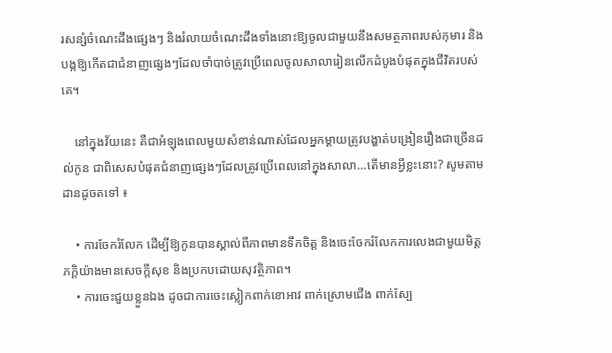រសន្សំចំណេះដឹងផ្សេងៗ និងរំលាយចំណេះដឹងទាំងនោះឱ្យចូលជាមួយនឹងសមត្ថភាពរបស់កុមារ និងបង្កឱ្យកើតជាជំនាញផ្សេងៗដែលចាំបាច់ត្រូវប្រើពេលចូលសាលារៀនលើកដំបូងបំផុតក្នុងជីវិតរបស់គេ។

    នៅក្នុងវ័យនេះ គឺជាអំឡុងពេលមួយសំខាន់ណាស់ដែលអ្នកម្តាយត្រូវបង្ហាត់បង្រៀនរឿងជាច្រើនដល់កូន ជាពិសេសបំផុតជំនាញផ្សេងៗដែលត្រូវប្រើពេលនៅក្នុងសាលា…តើមានអ្វីខ្លះនោះ? សូមតាមដានដូចតទៅ ៖

    • ការចែករំលែក ដើម្បីឱ្យកូនបានស្គាល់ពីភាពមានទឹកចិត្ត និងចេះចែករំលែកការលេងជាមួយមិត្តភក្តិយ៉ាងមានសេចក្តីសុខ និងប្រកបដោយសុវត្ថិភាព។
    • ការចេះជួយខ្លួនឯង ដូចជាការចេះស្លៀកពាក់ខោអាវ ពាក់ស្រោមជើង ពាក់ស្បែ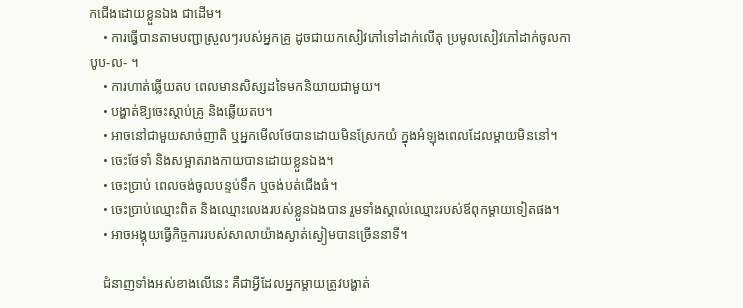កជើងដោយខ្លួនឯង ជាដើម។
    • ការធ្វើបានតាមបញ្ជាស្រួលៗរបស់អ្នកគ្រូ ដូចជាយកសៀវភៅទៅដាក់លើតុ ប្រមូលសៀវភៅដាក់ចូលកាបូប-ល- ។
    • ការហាត់ឆ្លើយតប ពេលមានសិស្សដទៃមកនិយាយជាមួយ។
    • បង្ហាត់ឱ្យចេះស្តាប់គ្រូ និងឆ្លើយតប។
    • អាចនៅជាមួយសាច់ញាតិ ឬអ្នកមើលថែបានដោយមិនស្រែកយំ ក្នុងអំឡុងពេលដែលម្តាយមិននៅ។
    • ចេះថែទាំ និងសម្អាតរាងកាយបានដោយខ្លួនឯង។
    • ចេះប្រាប់ ពេលចង់ចូលបន្ទប់ទឹក ឬចង់បត់ជើងធំ។
    • ចេះប្រាប់ឈ្មោះពិត និងឈ្មោះលេងរបស់ខ្លួនឯងបាន រួមទាំងស្គាល់ឈ្មោះរបស់ឪពុកម្តាយទៀតផង។
    • អាចអង្គុយធ្វើកិច្ចការរបស់សាលាយ៉ាងស្ងាត់ស្ងៀមបានច្រើននាទី។

    ជំនាញទាំងអស់ខាងលើនេះ គឺជាអ្វីដែលអ្នកម្តាយត្រូវបង្ហាត់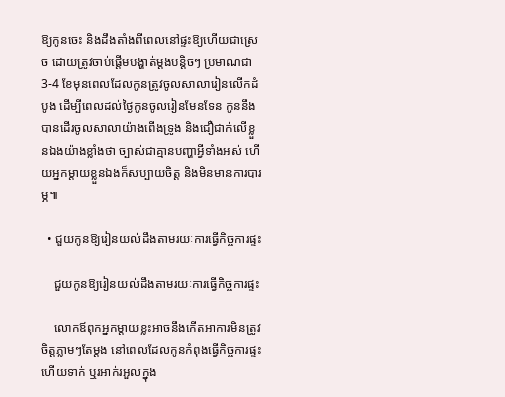ឱ្យកូនចេះ និងដឹងតាំងពីពេលនៅផ្ទះឱ្យហើយជាស្រេច ដោយត្រូវចាប់ផ្តើមបង្ហាត់ម្តងបន្តិចៗ ប្រមាណជា 3-4 ខែមុនពេលដែលកូនត្រូវចូលសាលារៀនលើកដំបូង ដើម្បីពេលដល់ថ្ងៃកូនចូលរៀនមែនទែន កូននឹងបានដើរចូលសាលាយ៉ាងពើងទ្រូង និងជឿជាក់លើខ្លួនឯងយ៉ាងខ្លាំងថា ច្បាស់ជាគ្មានបញ្ហាអ្វីទាំងអស់ ហើយអ្នកម្ដាយខ្លួនឯងក៏សប្បាយចិត្ត និងមិនមានការបារម្ភ៕

  • ជួយកូនឱ្យរៀនយល់ដឹងតាមរយៈការធ្វើកិច្ចការផ្ទះ

    ជួយកូនឱ្យរៀនយល់ដឹងតាមរយៈការធ្វើកិច្ចការផ្ទះ

    លោកឪពុកអ្នកម្តាយខ្លះអាចនឹងកើតអាការមិនត្រូវចិត្តភ្លាមៗតែម្ដង នៅពេលដែលកូនកំពុងធ្វើកិច្ចការផ្ទះហើយទាក់ ឬរអាក់រអួលក្នុង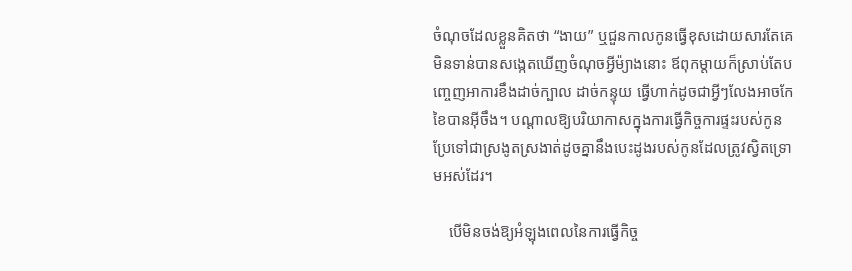ចំណុចដែលខ្លួនគិតថា “ងាយ” ឬជួនកាលកូនធ្វើខុសដោយសារតែគេមិនទាន់បានសង្កេតឃើញចំណុចអ្វីម៉្យាងនោះ ឪពុកម្ដាយក៏ស្រាប់តែបញ្ចេញអាការខឹងដាច់ក្បាល ដាច់កន្ទុយ ធ្វើហាក់ដូចជាអ្វីៗលែងអាចកែខៃបានអ៊ីចឹង។ បណ្ដាលឱ្យបរិយាកាសក្នុងការធ្វើកិច្ចការផ្ទះរបស់កូន ប្រែទៅជាស្រងូតស្រងាត់ដូចគ្នានឹងបេះដូងរបស់កូនដែលត្រូវស្វិតទ្រោមអស់ដែរ។

    បើមិនចង់ឱ្យអំឡុងពេលនៃការធ្វើកិច្ច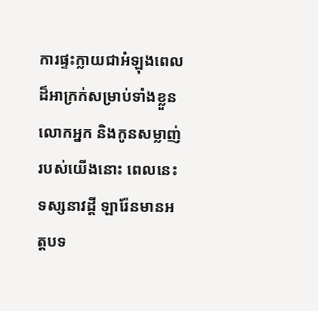ការផ្ទះក្លាយជាអំឡុងពេលដ៏អាក្រក់សម្រាប់ទាំងខ្លួនលោកអ្នក និងកូនសម្លាញ់របស់យើងនោះ ពេលនេះទស្សនាវដ្តី ឡារ៉ែនមានអត្តបទ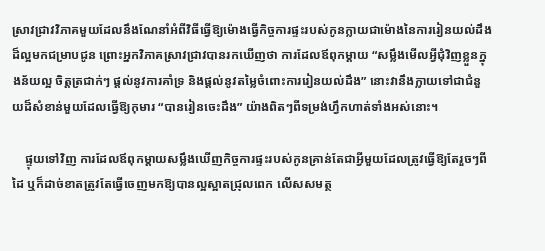ស្រាវជ្រាវវិភាគមួយដែលនឹងណែនាំអំពីវិធីធ្វើឱ្យម៉ោងធ្វើកិច្ចការផ្ទះរបស់កូនក្លាយជាម៉ោងនៃការរៀនយល់ដឹងដ៏ល្អមកជម្រាបជូន ព្រោះអ្នកវិភាគស្រាវជ្រាវបានរកឃើញថា ការដែលឪពុកម្តាយ “សម្លឹងមើលអ្វីជុំវិញខ្លួនក្នុងន័យល្អ ចិត្តត្រជាក់ៗ ផ្តល់នូវការគាំទ្រ និងផ្តល់នូវតម្លៃចំពោះការរៀនយល់ដឹង” នោះវានឹងក្លាយទៅជាជំនួយដ៏សំខាន់មួយដែលធ្វើឱ្យកុមារ “បានរៀនចេះដឹង” យ៉ាងពិតៗពីទម្រង់ហ្វឹកហាត់ទាំងអស់នោះ។

    ផ្ទុយទៅវិញ ការដែលឪពុកម្តាយសម្លឹងឃើញកិច្ចការផ្ទះរបស់កូនគ្រាន់តែជាអ្វីមួយដែលត្រូវធ្វើឱ្យតែរួចៗពីដៃ ឬក៏ដាច់ខាតត្រូវតែធ្វើចេញមកឱ្យបានល្អស្អាតជ្រុលពេក លើសសមត្ថ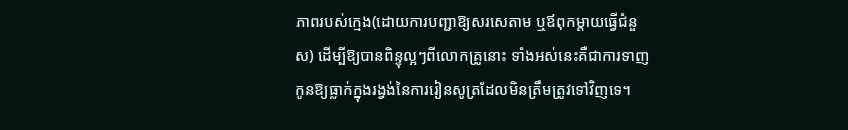ភាពរបស់ក្មេង(ដោយការបញ្ជាឱ្យសរសេតាម ឬឪពុកម្តាយធ្វើជំនួស) ដើម្បីឱ្យបានពិន្ទុល្អៗពីលោកគ្រូនោះ ទាំងអស់នេះគឺជាការទាញកូនឱ្យធ្លាក់ក្នុងរង្វង់នៃការរៀនសូត្រដែលមិនត្រឹមត្រូវទៅវិញទេ។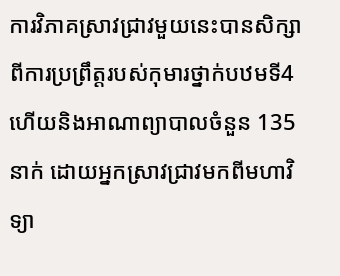ការវិភាគស្រាវជ្រាវមួយនេះបានសិក្សាពីការប្រព្រឹត្តរបស់កុមារថ្នាក់បឋមទី4 ហើយនិងអាណាព្យាបាលចំនួន 135នាក់ ដោយអ្នកស្រាវជ្រាវមកពីមហាវិទ្យា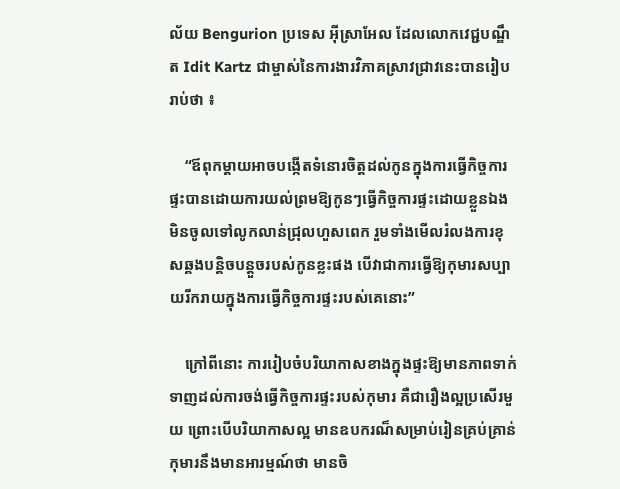ល័យ Bengurion ប្រទេស អ៊ីស្រាអែល ដែលលោកវេជ្ជបណ្ឌឹត Idit Kartz ជាម្ចាស់នៃការងារវិភាគស្រាវជ្រាវនេះបានរៀបរាប់ថា ៖

    “ឪពុកម្តាយអាចបង្កើតទំនោរចិត្តដល់កូនក្នុងការធ្វើកិច្ចការផ្ទះបានដោយការយល់ព្រមឱ្យកូនៗធ្វើកិច្ចការផ្ទះដោយខ្លួនឯង មិនចូលទៅលូកលាន់ជ្រុលហួសពេក រួមទាំងមើលរំលងការខុសឆ្គងបន្តិចបន្តួចរបស់កូនខ្លះផង បើវាជាការធ្វើឱ្យកុមារសប្បាយរីករាយក្នុងការធ្វើកិច្ចការផ្ទះរបស់គេនោះ”

    ក្រៅពីនោះ ការរៀបចំបរិយាកាសខាងក្នុងផ្ទះឱ្យមានភាពទាក់ទាញដល់ការចង់ធ្វើកិច្ចការផ្ទះរបស់កុមារ គឺជារឿងល្អប្រសើរមួយ ព្រោះបើបរិយាកាសល្អ មានឧបករណ៏សម្រាប់រៀនគ្រប់គ្រាន់ កុមារនឹងមានអារម្មណ៍ថា មានចិ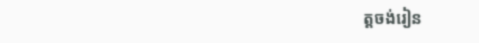ត្តចង់រៀន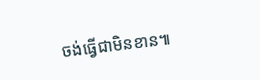ចង់ធ្វើជាមិនខាន៕